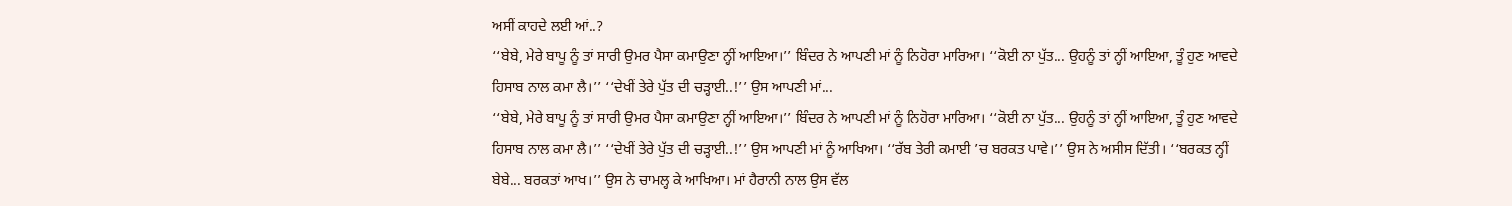ਅਸੀਂ ਕਾਹਦੇ ਲਈ ਆਂ..?
‘‘ਬੇਬੇ, ਮੇਰੇ ਬਾਪੂ ਨੂੰ ਤਾਂ ਸਾਰੀ ਉਮਰ ਪੈਸਾ ਕਮਾਉਣਾ ਨ੍ਹੀਂ ਆਇਆ।’’ ਬਿੰਦਰ ਨੇ ਆਪਣੀ ਮਾਂ ਨੂੰ ਨਿਹੋਰਾ ਮਾਰਿਆ। ‘‘ਕੋਈ ਨਾ ਪੁੱਤ... ਉਹਨੂੰ ਤਾਂ ਨ੍ਹੀਂ ਆਇਆ, ਤੂੰ ਹੁਣ ਆਵਦੇ ਹਿਸਾਬ ਨਾਲ ਕਮਾ ਲੈ।’’ ‘‘ਦੇਖੀਂ ਤੇਰੇ ਪੁੱਤ ਦੀ ਚੜ੍ਹਾਈ..!’’ ਉਸ ਆਪਣੀ ਮਾਂ...
‘‘ਬੇਬੇ, ਮੇਰੇ ਬਾਪੂ ਨੂੰ ਤਾਂ ਸਾਰੀ ਉਮਰ ਪੈਸਾ ਕਮਾਉਣਾ ਨ੍ਹੀਂ ਆਇਆ।’’ ਬਿੰਦਰ ਨੇ ਆਪਣੀ ਮਾਂ ਨੂੰ ਨਿਹੋਰਾ ਮਾਰਿਆ। ‘‘ਕੋਈ ਨਾ ਪੁੱਤ... ਉਹਨੂੰ ਤਾਂ ਨ੍ਹੀਂ ਆਇਆ, ਤੂੰ ਹੁਣ ਆਵਦੇ ਹਿਸਾਬ ਨਾਲ ਕਮਾ ਲੈ।’’ ‘‘ਦੇਖੀਂ ਤੇਰੇ ਪੁੱਤ ਦੀ ਚੜ੍ਹਾਈ..!’’ ਉਸ ਆਪਣੀ ਮਾਂ ਨੂੰ ਆਖਿਆ। ‘‘ਰੱਬ ਤੇਰੀ ਕਮਾਈ ’ਚ ਬਰਕਤ ਪਾਵੇ।’’ ਉਸ ਨੇ ਅਸੀਸ ਦਿੱਤੀ। ‘‘ਬਰਕਤ ਨ੍ਹੀਂ ਬੇਬੇ... ਬਰਕਤਾਂ ਆਖ।’’ ਉਸ ਨੇ ਚਾਮਲ੍ਹ ਕੇ ਆਖਿਆ। ਮਾਂ ਹੈਰਾਨੀ ਨਾਲ ਉਸ ਵੱਲ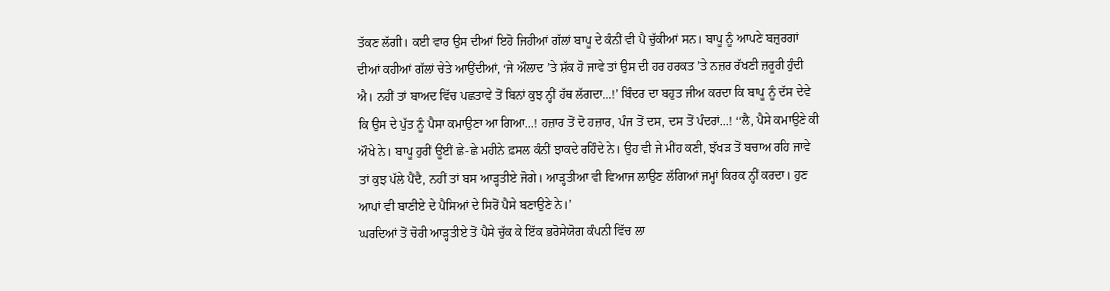ਤੱਕਣ ਲੱਗੀ। ਕਈ ਵਾਰ ਉਸ ਦੀਆਂ ਇਹੋ ਜਿਹੀਆਂ ਗੱਲਾਂ ਬਾਪੂ ਦੇ ਕੰਨੀਂ ਵੀ ਪੈ ਚੁੱਕੀਆਂ ਸਨ। ਬਾਪੂ ਨੂੰ ਆਪਣੇ ਬਜ਼ੁਰਗਾਂ ਦੀਆਂ ਕਹੀਆਂ ਗੱਲਾਂ ਚੇਤੇ ਆਉਂਦੀਆਂ, ‘ਜੇ ਔਲਾਦ ’ਤੇ ਸ਼ੱਕ ਹੋ ਜਾਵੇ ਤਾਂ ਉਸ ਦੀ ਹਰ ਹਰਕਤ ’ਤੇ ਨਜ਼ਰ ਰੱਖਣੀ ਜ਼ਰੂਰੀ ਹੁੰਦੀ ਐ। ਨਹੀਂ ਤਾਂ ਬਾਅਦ ਵਿੱਚ ਪਛਤਾਵੇ ਤੋਂ ਬਿਨਾਂ ਕੁਝ ਨ੍ਹੀਂ ਹੱਥ ਲੱਗਦਾ...!’ ਬਿੰਦਰ ਦਾ ਬਹੁਤ ਜੀਅ ਕਰਦਾ ਕਿ ਬਾਪੂ ਨੂੰ ਦੱਸ ਦੇਵੇ ਕਿ ਉਸ ਦੇ ਪੁੱਤ ਨੂੰ ਪੈਸਾ ਕਮਾਉਣਾ ਆ ਗਿਆ...! ਹਜ਼ਾਰ ਤੋਂ ਦੋ ਹਜ਼ਾਰ, ਪੰਜ ਤੋਂ ਦਸ, ਦਸ ਤੋਂ ਪੰਦਰਾਂ...! ‘‘ਲੈ, ਪੈਸੇ ਕਮਾਉਣੇ ਕੀ ਔਖੇ ਨੇ। ਬਾਪੂ ਹੁਰੀਂ ਊਂਈਂ ਛੇ-ਛੇ ਮਹੀਨੇ ਫ਼ਸਲ ਕੰਨੀਂ ਝਾਕਦੇ ਰਹਿੰਦੇ ਨੇ। ਉਹ ਵੀ ਜੇ ਮੀਂਹ ਕਣੀ, ਝੱਖੜ ਤੋਂ ਬਚਾਅ ਰਹਿ ਜਾਵੇ ਤਾਂ ਕੁਝ ਪੱਲੇ ਪੈਂਦੈ, ਨਹੀਂ ਤਾਂ ਬਸ ਆੜ੍ਹਤੀਏ ਜੋਗੇ। ਆੜ੍ਹਤੀਆ ਵੀ ਵਿਆਜ ਲਾਉਣ ਲੱਗਿਆਂ ਜਮ੍ਹਾਂ ਕਿਰਕ ਨ੍ਹੀਂ ਕਰਦਾ। ਹੁਣ ਆਪਾਂ ਵੀ ਬਾਣੀਏ ਦੇ ਪੈਸਿਆਂ ਦੇ ਸਿਰੋਂ ਪੈਸੇ ਬਣਾਉਣੇ ਨੇ।’
ਘਰਦਿਆਂ ਤੋਂ ਚੋਰੀ ਆੜ੍ਹਤੀਏ ਤੋਂ ਪੈਸੇ ਚੁੱਕ ਕੇ ਇੱਕ ਭਰੋਸੇਯੋਗ ਕੰਪਨੀ ਵਿੱਚ ਲਾ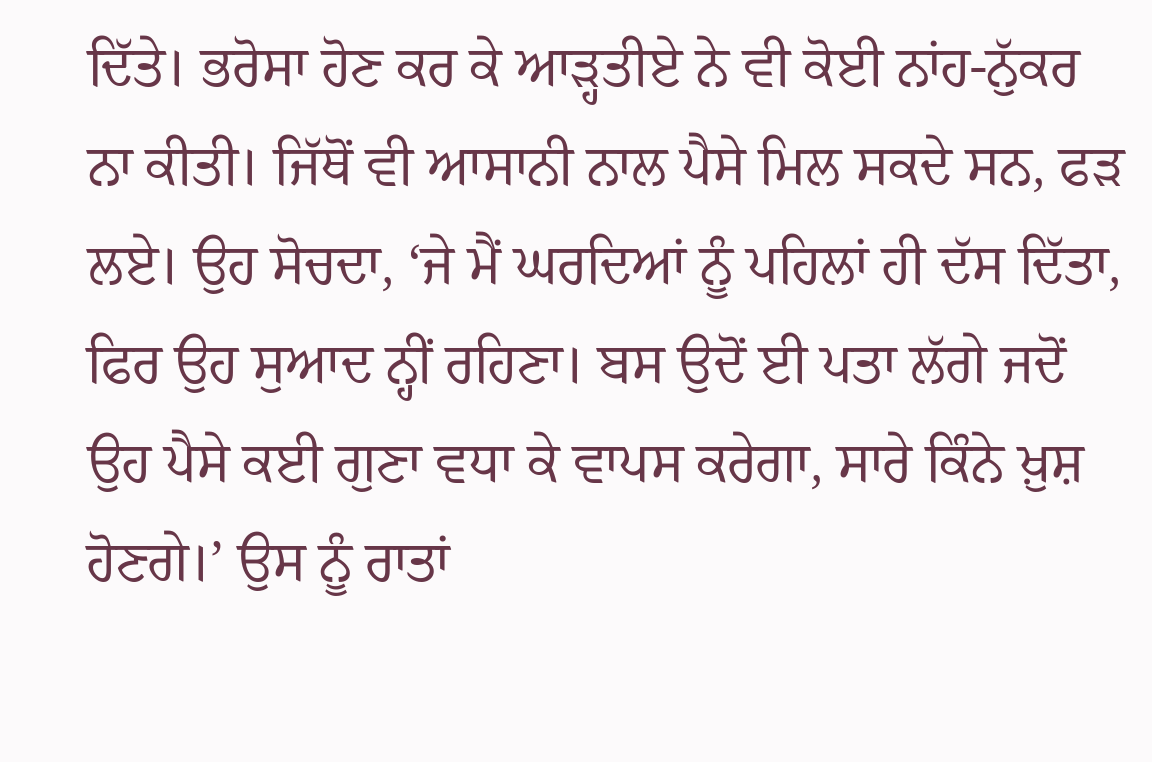ਦਿੱਤੇ। ਭਰੋਸਾ ਹੋਣ ਕਰ ਕੇ ਆੜ੍ਹਤੀਏ ਨੇ ਵੀ ਕੋਈ ਨਾਂਹ-ਨੁੱਕਰ ਨਾ ਕੀਤੀ। ਜਿੱਥੋਂ ਵੀ ਆਸਾਨੀ ਨਾਲ ਪੈਸੇ ਮਿਲ ਸਕਦੇ ਸਨ, ਫੜ ਲਏ। ਉਹ ਸੋਚਦਾ, ‘ਜੇ ਮੈਂ ਘਰਦਿਆਂ ਨੂੰ ਪਹਿਲਾਂ ਹੀ ਦੱਸ ਦਿੱਤਾ, ਫਿਰ ਉਹ ਸੁਆਦ ਨ੍ਹੀਂ ਰਹਿਣਾ। ਬਸ ਉਦੋਂ ਈ ਪਤਾ ਲੱਗੇ ਜਦੋਂ ਉਹ ਪੈਸੇ ਕਈ ਗੁਣਾ ਵਧਾ ਕੇ ਵਾਪਸ ਕਰੇਗਾ, ਸਾਰੇ ਕਿੰਨੇ ਖ਼ੁਸ਼ ਹੋਣਗੇ।’ ਉਸ ਨੂੰ ਰਾਤਾਂ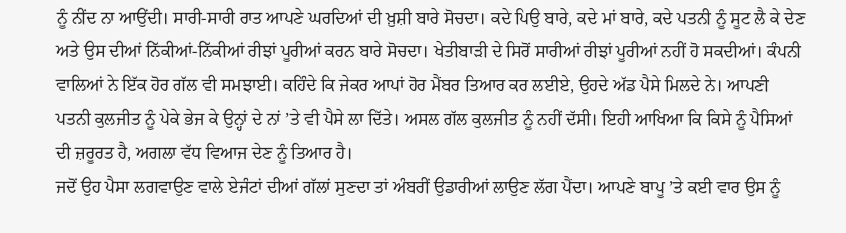ਨੂੰ ਨੀਂਦ ਨਾ ਆਉਂਦੀ। ਸਾਰੀ-ਸਾਰੀ ਰਾਤ ਆਪਣੇ ਘਰਦਿਆਂ ਦੀ ਖ਼ੁਸ਼ੀ ਬਾਰੇ ਸੋਚਦਾ। ਕਦੇ ਪਿਉ ਬਾਰੇ, ਕਦੇ ਮਾਂ ਬਾਰੇ, ਕਦੇ ਪਤਨੀ ਨੂੰ ਸੂਟ ਲੈ ਕੇ ਦੇਣ ਅਤੇ ਉਸ ਦੀਆਂ ਨਿੱਕੀਆਂ-ਨਿੱਕੀਆਂ ਰੀਝਾਂ ਪੂਰੀਆਂ ਕਰਨ ਬਾਰੇ ਸੋਚਦਾ। ਖੇਤੀਬਾੜੀ ਦੇ ਸਿਰੋਂ ਸਾਰੀਆਂ ਰੀਝਾਂ ਪੂਰੀਆਂ ਨਹੀਂ ਹੋ ਸਕਦੀਆਂ। ਕੰਪਨੀ ਵਾਲਿਆਂ ਨੇ ਇੱਕ ਹੋਰ ਗੱਲ ਵੀ ਸਮਝਾਈ। ਕਹਿੰਦੇ ਕਿ ਜੇਕਰ ਆਪਾਂ ਹੋਰ ਮੈਂਬਰ ਤਿਆਰ ਕਰ ਲਈਏ, ਉਹਦੇ ਅੱਡ ਪੈਸੇ ਮਿਲਦੇ ਨੇ। ਆਪਣੀ ਪਤਨੀ ਕੁਲਜੀਤ ਨੂੰ ਪੇਕੇ ਭੇਜ ਕੇ ਉਨ੍ਹਾਂ ਦੇ ਨਾਂ ’ਤੇ ਵੀ ਪੈਸੇ ਲਾ ਦਿੱਤੇ। ਅਸਲ ਗੱਲ ਕੁਲਜੀਤ ਨੂੰ ਨਹੀਂ ਦੱਸੀ। ਇਹੀ ਆਖਿਆ ਕਿ ਕਿਸੇ ਨੂੰ ਪੈਸਿਆਂ ਦੀ ਜ਼ਰੂਰਤ ਹੈ, ਅਗਲਾ ਵੱਧ ਵਿਆਜ ਦੇਣ ਨੂੰ ਤਿਆਰ ਹੈ।
ਜਦੋਂ ਉਹ ਪੈਸਾ ਲਗਵਾਉਣ ਵਾਲੇ ਏਜੰਟਾਂ ਦੀਆਂ ਗੱਲਾਂ ਸੁਣਦਾ ਤਾਂ ਅੰਬਰੀਂ ਉਡਾਰੀਆਂ ਲਾਉਣ ਲੱਗ ਪੈਂਦਾ। ਆਪਣੇ ਬਾਪੂ ’ਤੇ ਕਈ ਵਾਰ ਉਸ ਨੂੰ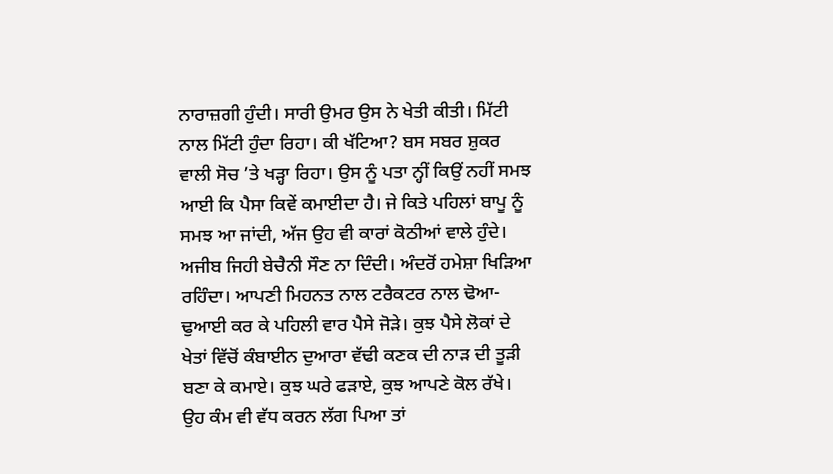ਨਾਰਾਜ਼ਗੀ ਹੁੰਦੀ। ਸਾਰੀ ਉਮਰ ਉਸ ਨੇ ਖੇਤੀ ਕੀਤੀ। ਮਿੱਟੀ ਨਾਲ ਮਿੱਟੀ ਹੁੰਦਾ ਰਿਹਾ। ਕੀ ਖੱਟਿਆ? ਬਸ ਸਬਰ ਸ਼ੁਕਰ ਵਾਲੀ ਸੋਚ ’ਤੇ ਖੜ੍ਹਾ ਰਿਹਾ। ਉਸ ਨੂੰ ਪਤਾ ਨ੍ਹੀਂ ਕਿਉਂ ਨਹੀਂ ਸਮਝ ਆਈ ਕਿ ਪੈਸਾ ਕਿਵੇਂ ਕਮਾਈਦਾ ਹੈ। ਜੇ ਕਿਤੇ ਪਹਿਲਾਂ ਬਾਪੂ ਨੂੰ ਸਮਝ ਆ ਜਾਂਦੀ, ਅੱਜ ਉਹ ਵੀ ਕਾਰਾਂ ਕੋਠੀਆਂ ਵਾਲੇ ਹੁੰਦੇ। ਅਜੀਬ ਜਿਹੀ ਬੇਚੈਨੀ ਸੌਣ ਨਾ ਦਿੰਦੀ। ਅੰਦਰੋਂ ਹਮੇਸ਼ਾ ਖਿੜਿਆ ਰਹਿੰਦਾ। ਆਪਣੀ ਮਿਹਨਤ ਨਾਲ ਟਰੈਕਟਰ ਨਾਲ ਢੋਆ-ਢੁਆਈ ਕਰ ਕੇ ਪਹਿਲੀ ਵਾਰ ਪੈਸੇ ਜੋੜੇ। ਕੁਝ ਪੈਸੇ ਲੋਕਾਂ ਦੇ ਖੇਤਾਂ ਵਿੱਚੋਂ ਕੰਬਾਈਨ ਦੁਆਰਾ ਵੱਢੀ ਕਣਕ ਦੀ ਨਾੜ ਦੀ ਤੂੜੀ ਬਣਾ ਕੇ ਕਮਾਏ। ਕੁਝ ਘਰੇ ਫੜਾਏ, ਕੁਝ ਆਪਣੇ ਕੋਲ ਰੱਖੇ। ਉਹ ਕੰਮ ਵੀ ਵੱਧ ਕਰਨ ਲੱਗ ਪਿਆ ਤਾਂ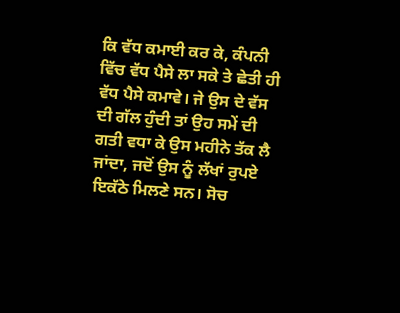ਕਿ ਵੱਧ ਕਮਾਈ ਕਰ ਕੇ, ਕੰਪਨੀ ਵਿੱਚ ਵੱਧ ਪੈਸੇ ਲਾ ਸਕੇ ਤੇ ਛੇਤੀ ਹੀ ਵੱਧ ਪੈਸੇ ਕਮਾਵੇ। ਜੇ ਉਸ ਦੇ ਵੱਸ ਦੀ ਗੱਲ ਹੁੰਦੀ ਤਾਂ ਉਹ ਸਮੇਂ ਦੀ ਗਤੀ ਵਧਾ ਕੇ ਉਸ ਮਹੀਨੇ ਤੱਕ ਲੈ ਜਾਂਦਾ, ਜਦੋਂ ਉਸ ਨੂੰ ਲੱਖਾਂ ਰੁਪਏ ਇਕੱਠੇ ਮਿਲਣੇ ਸਨ। ਸੋਚ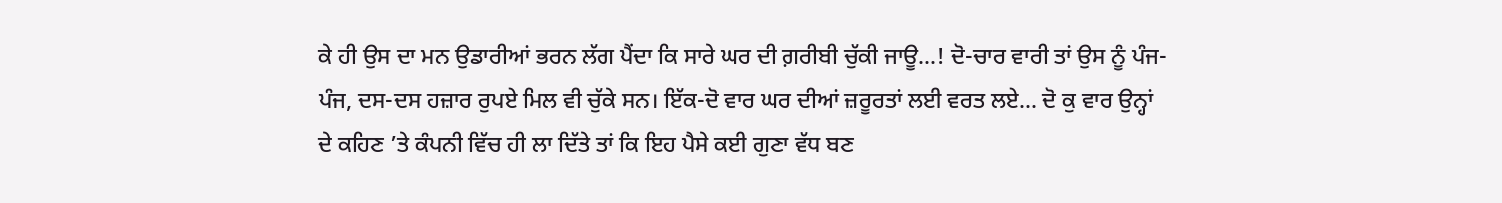ਕੇ ਹੀ ਉਸ ਦਾ ਮਨ ਉਡਾਰੀਆਂ ਭਰਨ ਲੱਗ ਪੈਂਦਾ ਕਿ ਸਾਰੇ ਘਰ ਦੀ ਗ਼ਰੀਬੀ ਚੁੱਕੀ ਜਾਊ...! ਦੋ-ਚਾਰ ਵਾਰੀ ਤਾਂ ਉਸ ਨੂੰ ਪੰਜ-ਪੰਜ, ਦਸ-ਦਸ ਹਜ਼ਾਰ ਰੁਪਏ ਮਿਲ ਵੀ ਚੁੱਕੇ ਸਨ। ਇੱਕ-ਦੋ ਵਾਰ ਘਰ ਦੀਆਂ ਜ਼ਰੂਰਤਾਂ ਲਈ ਵਰਤ ਲਏ... ਦੋ ਕੁ ਵਾਰ ਉਨ੍ਹਾਂ ਦੇ ਕਹਿਣ ’ਤੇ ਕੰਪਨੀ ਵਿੱਚ ਹੀ ਲਾ ਦਿੱਤੇ ਤਾਂ ਕਿ ਇਹ ਪੈਸੇ ਕਈ ਗੁਣਾ ਵੱਧ ਬਣ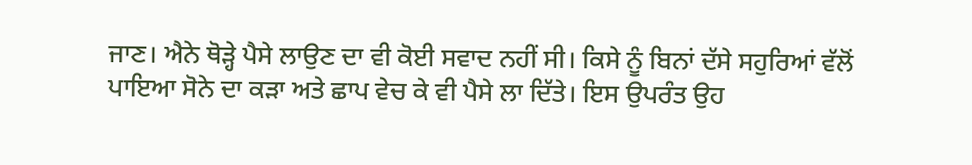ਜਾਣ। ਐਨੇ ਥੋੜ੍ਹੇ ਪੈਸੇ ਲਾਉਣ ਦਾ ਵੀ ਕੋਈ ਸਵਾਦ ਨਹੀਂ ਸੀ। ਕਿਸੇ ਨੂੰ ਬਿਨਾਂ ਦੱਸੇ ਸਹੁਰਿਆਂ ਵੱਲੋਂ ਪਾਇਆ ਸੋਨੇ ਦਾ ਕੜਾ ਅਤੇ ਛਾਪ ਵੇਚ ਕੇ ਵੀ ਪੈਸੇ ਲਾ ਦਿੱਤੇ। ਇਸ ਉਪਰੰਤ ਉਹ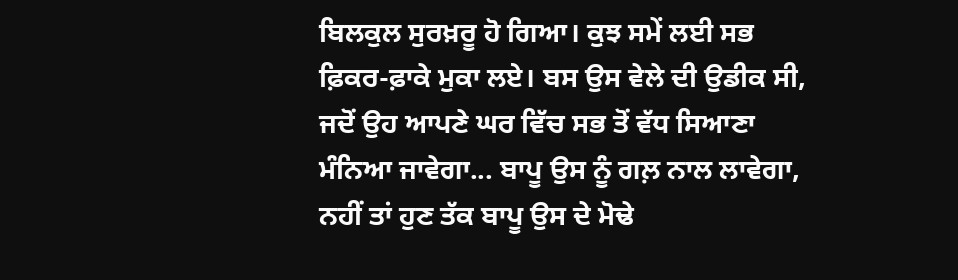ਬਿਲਕੁਲ ਸੁਰਖ਼ਰੂ ਹੋ ਗਿਆ। ਕੁਝ ਸਮੇਂ ਲਈ ਸਭ ਫ਼ਿਕਰ-ਫ਼ਾਕੇ ਮੁਕਾ ਲਏ। ਬਸ ਉਸ ਵੇਲੇ ਦੀ ਉਡੀਕ ਸੀ, ਜਦੋਂ ਉਹ ਆਪਣੇ ਘਰ ਵਿੱਚ ਸਭ ਤੋਂ ਵੱਧ ਸਿਆਣਾ ਮੰਨਿਆ ਜਾਵੇਗਾ... ਬਾਪੂ ਉਸ ਨੂੰ ਗਲ਼ ਨਾਲ ਲਾਵੇਗਾ, ਨਹੀਂ ਤਾਂ ਹੁਣ ਤੱਕ ਬਾਪੂ ਉਸ ਦੇ ਮੋਢੇ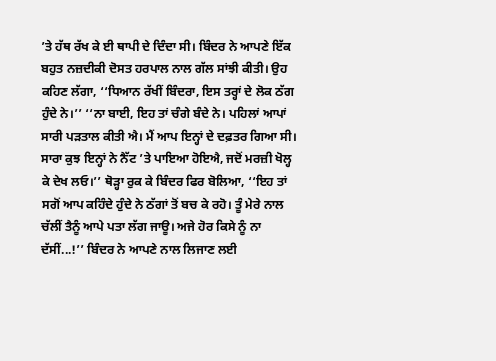’ਤੇ ਹੱਥ ਰੱਖ ਕੇ ਈ ਥਾਪੀ ਦੇ ਦਿੰਦਾ ਸੀ। ਬਿੰਦਰ ਨੇ ਆਪਣੇ ਇੱਕ ਬਹੁਤ ਨਜ਼ਦੀਕੀ ਦੋਸਤ ਹਰਪਾਲ ਨਾਲ ਗੱਲ ਸਾਂਝੀ ਕੀਤੀ। ਉਹ ਕਹਿਣ ਲੱਗਾ, ‘‘ਧਿਆਨ ਰੱਖੀਂ ਬਿੰਦਰਾ, ਇਸ ਤਰ੍ਹਾਂ ਦੇ ਲੋਕ ਠੱਗ ਹੁੰਦੇ ਨੇ।’’ ‘‘ਨਾ ਬਾਈ, ਇਹ ਤਾਂ ਚੰਗੇ ਬੰਦੇ ਨੇ। ਪਹਿਲਾਂ ਆਪਾਂ ਸਾਰੀ ਪੜਤਾਲ ਕੀਤੀ ਐ। ਮੈਂ ਆਪ ਇਨ੍ਹਾਂ ਦੇ ਦਫ਼ਤਰ ਗਿਆ ਸੀ। ਸਾਰਾ ਕੁਝ ਇਨ੍ਹਾਂ ਨੇ ਨੈੱਟ ’ਤੇ ਪਾਇਆ ਹੋਇਐ, ਜਦੋਂ ਮਰਜ਼ੀ ਖੋਲ੍ਹ ਕੇ ਦੇਖ ਲਓ।’’ ਥੋੜ੍ਹਾ ਰੁਕ ਕੇ ਬਿੰਦਰ ਫਿਰ ਬੋਲਿਆ, ‘‘ਇਹ ਤਾਂ ਸਗੋਂ ਆਪ ਕਹਿੰਦੇ ਹੁੰਦੇ ਨੇ ਠੱਗਾਂ ਤੋਂ ਬਚ ਕੇ ਰਹੋ। ਤੂੰ ਮੇਰੇ ਨਾਲ ਚੱਲੀਂ ਤੈਨੂੰ ਆਪੇ ਪਤਾ ਲੱਗ ਜਾਊ। ਅਜੇ ਹੋਰ ਕਿਸੇ ਨੂੰ ਨਾ ਦੱਸੀਂ...!’’ ਬਿੰਦਰ ਨੇ ਆਪਣੇ ਨਾਲ ਲਿਜਾਣ ਲਈ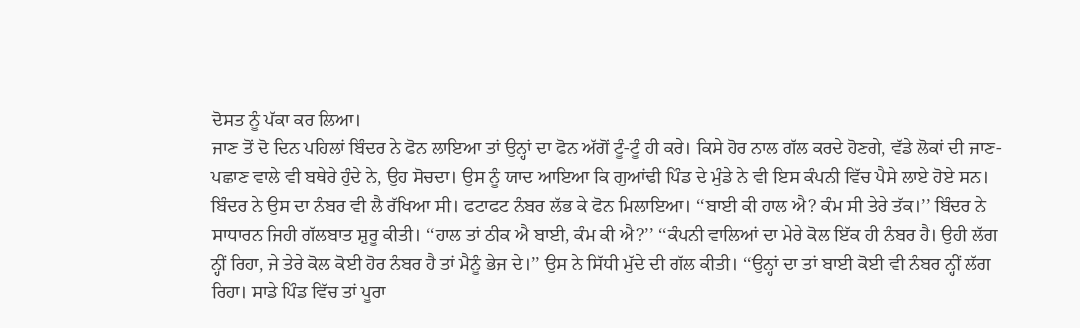ਦੋਸਤ ਨੂੰ ਪੱਕਾ ਕਰ ਲਿਆ।
ਜਾਣ ਤੋਂ ਦੋ ਦਿਨ ਪਹਿਲਾਂ ਬਿੰਦਰ ਨੇ ਫੋਨ ਲਾਇਆ ਤਾਂ ਉਨ੍ਹਾਂ ਦਾ ਫੋਨ ਅੱਗੋਂ ਟੂੰ-ਟੂੰ ਹੀ ਕਰੇ। ਕਿਸੇ ਹੋਰ ਨਾਲ ਗੱਲ ਕਰਦੇ ਹੋਣਗੇ, ਵੱਡੇ ਲੋਕਾਂ ਦੀ ਜਾਣ-ਪਛਾਣ ਵਾਲੇ ਵੀ ਬਥੇਰੇ ਹੁੰਦੇ ਨੇ, ਉਹ ਸੋਚਦਾ। ਉਸ ਨੂੰ ਯਾਦ ਆਇਆ ਕਿ ਗੁਆਂਢੀ ਪਿੰਡ ਦੇ ਮੁੰਡੇ ਨੇ ਵੀ ਇਸ ਕੰਪਨੀ ਵਿੱਚ ਪੈਸੇ ਲਾਏ ਹੋਏ ਸਨ। ਬਿੰਦਰ ਨੇ ਉਸ ਦਾ ਨੰਬਰ ਵੀ ਲੈ ਰੱਖਿਆ ਸੀ। ਫਟਾਫਟ ਨੰਬਰ ਲੱਭ ਕੇ ਫੋਨ ਮਿਲਾਇਆ। ‘‘ਬਾਈ ਕੀ ਹਾਲ ਐ? ਕੰਮ ਸੀ ਤੇਰੇ ਤੱਕ।’’ ਬਿੰਦਰ ਨੇ ਸਾਧਾਰਨ ਜਿਹੀ ਗੱਲਬਾਤ ਸ਼ੁਰੂ ਕੀਤੀ। ‘‘ਹਾਲ ਤਾਂ ਠੀਕ ਐ ਬਾਈ, ਕੰਮ ਕੀ ਐ?’’ ‘‘ਕੰਪਨੀ ਵਾਲਿਆਂ ਦਾ ਮੇਰੇ ਕੋਲ ਇੱਕ ਹੀ ਨੰਬਰ ਹੈ। ਉਹੀ ਲੱਗ ਨ੍ਹੀਂ ਰਿਹਾ, ਜੇ ਤੇਰੇ ਕੋਲ ਕੋਈ ਹੋਰ ਨੰਬਰ ਹੈ ਤਾਂ ਮੈਨੂੰ ਭੇਜ ਦੇ।’’ ਉਸ ਨੇ ਸਿੱਧੀ ਮੁੱਦੇ ਦੀ ਗੱਲ ਕੀਤੀ। ‘‘ਉਨ੍ਹਾਂ ਦਾ ਤਾਂ ਬਾਈ ਕੋਈ ਵੀ ਨੰਬਰ ਨ੍ਹੀਂ ਲੱਗ ਰਿਹਾ। ਸਾਡੇ ਪਿੰਡ ਵਿੱਚ ਤਾਂ ਪੂਰਾ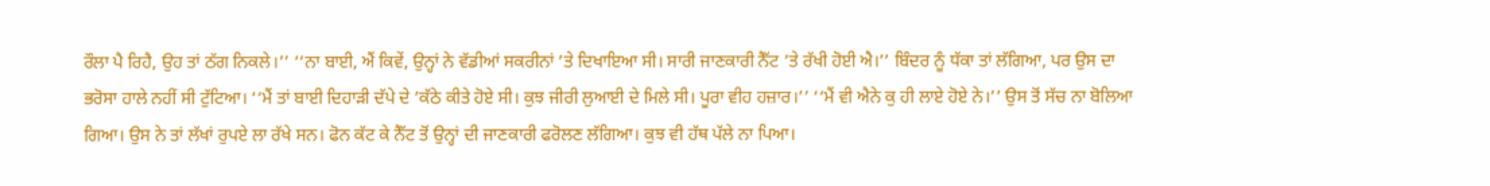ਰੌਲਾ ਪੈ ਰਿਹੈ, ਉਹ ਤਾਂ ਠੱਗ ਨਿਕਲੇ।’’ ‘‘ਨਾ ਬਾਈ, ਐਂ ਕਿਵੇਂ, ਉਨ੍ਹਾਂ ਨੇ ਵੱਡੀਆਂ ਸਕਰੀਨਾਂ ’ਤੇ ਦਿਖਾਇਆ ਸੀ। ਸਾਰੀ ਜਾਣਕਾਰੀ ਨੈੱਟ ’ਤੇ ਰੱਖੀ ਹੋਈ ਐ।’’ ਬਿੰਦਰ ਨੂੰ ਧੱਕਾ ਤਾਂ ਲੱਗਿਆ, ਪਰ ਉਸ ਦਾ ਭਰੋਸਾ ਹਾਲੇ ਨਹੀਂ ਸੀ ਟੁੱਟਿਆ। ‘‘ਮੈਂ ਤਾਂ ਬਾਈ ਦਿਹਾੜੀ ਦੱਪੇ ਦੇ ’ਕੱਠੇ ਕੀਤੇ ਹੋਏ ਸੀ। ਕੁਝ ਜੀਰੀ ਲੁਆਈ ਦੇ ਮਿਲੇ ਸੀ। ਪੂਰਾ ਵੀਹ ਹਜ਼ਾਰ।’’ ‘‘ਮੈਂ ਵੀ ਐਨੇ ਕੁ ਹੀ ਲਾਏ ਹੋਏ ਨੇ।’’ ਉਸ ਤੋਂ ਸੱਚ ਨਾ ਬੋਲਿਆ ਗਿਆ। ਉਸ ਨੇ ਤਾਂ ਲੱਖਾਂ ਰੁਪਏ ਲਾ ਰੱਖੇ ਸਨ। ਫੋਨ ਕੱਟ ਕੇ ਨੈੱਟ ਤੋਂ ਉਨ੍ਹਾਂ ਦੀ ਜਾਣਕਾਰੀ ਫਰੋਲਣ ਲੱਗਿਆ। ਕੁਝ ਵੀ ਹੱਥ ਪੱਲੇ ਨਾ ਪਿਆ।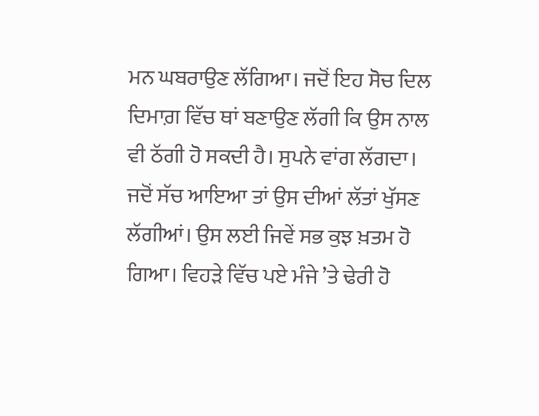ਮਨ ਘਬਰਾਉਣ ਲੱਗਿਆ। ਜਦੋਂ ਇਹ ਸੋਚ ਦਿਲ ਦਿਮਾਗ਼ ਵਿੱਚ ਥਾਂ ਬਣਾਉਣ ਲੱਗੀ ਕਿ ਉਸ ਨਾਲ ਵੀ ਠੱਗੀ ਹੋ ਸਕਦੀ ਹੈ। ਸੁਪਨੇ ਵਾਂਗ ਲੱਗਦਾ। ਜਦੋਂ ਸੱਚ ਆਇਆ ਤਾਂ ਉਸ ਦੀਆਂ ਲੱਤਾਂ ਖੁੱਸਣ ਲੱਗੀਆਂ। ਉਸ ਲਈ ਜਿਵੇਂ ਸਭ ਕੁਝ ਖ਼ਤਮ ਹੋ ਗਿਆ। ਵਿਹੜੇ ਵਿੱਚ ਪਏ ਮੰਜੇ ’ਤੇ ਢੇਰੀ ਹੋ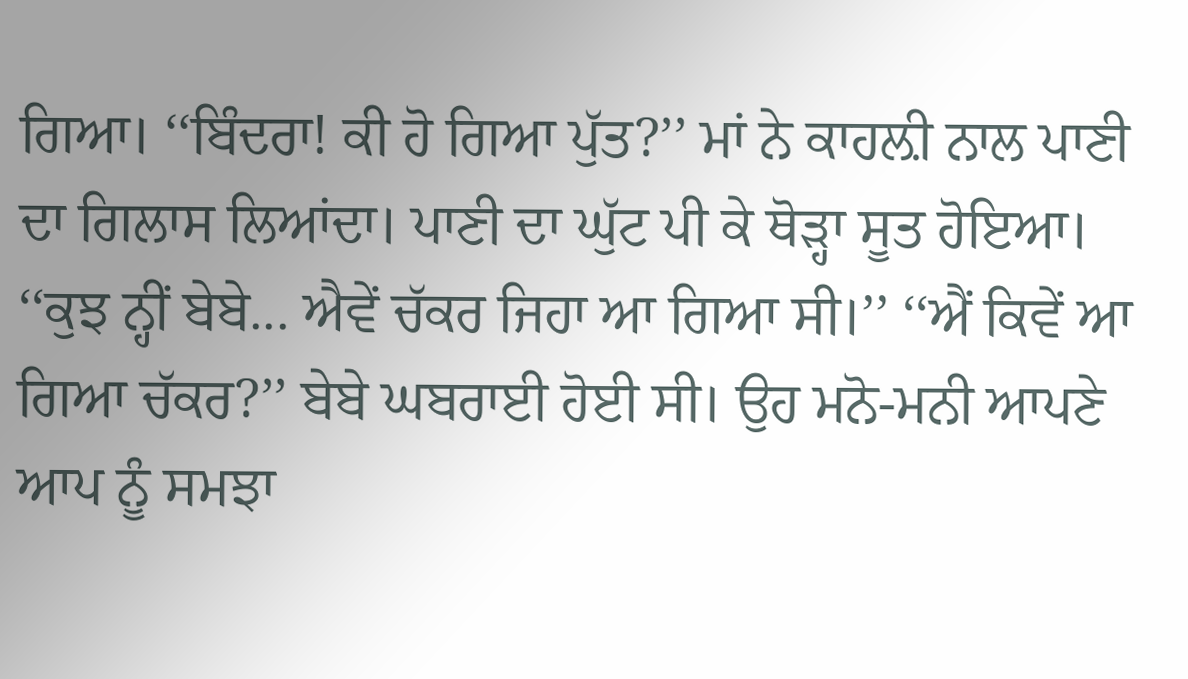ਗਿਆ। ‘‘ਬਿੰਦਰਾ! ਕੀ ਹੋ ਗਿਆ ਪੁੱਤ?’’ ਮਾਂ ਨੇ ਕਾਹਲ਼ੀ ਨਾਲ ਪਾਣੀ ਦਾ ਗਿਲਾਸ ਲਿਆਂਦਾ। ਪਾਣੀ ਦਾ ਘੁੱਟ ਪੀ ਕੇ ਥੋੜ੍ਹਾ ਸੂਤ ਹੋਇਆ।
‘‘ਕੁਝ ਨ੍ਹੀਂ ਬੇਬੇ... ਐਵੇਂ ਚੱਕਰ ਜਿਹਾ ਆ ਗਿਆ ਸੀ।’’ ‘‘ਐਂ ਕਿਵੇਂ ਆ ਗਿਆ ਚੱਕਰ?’’ ਬੇਬੇ ਘਬਰਾਈ ਹੋਈ ਸੀ। ਉਹ ਮਨੋ-ਮਨੀ ਆਪਣੇ ਆਪ ਨੂੰ ਸਮਝਾ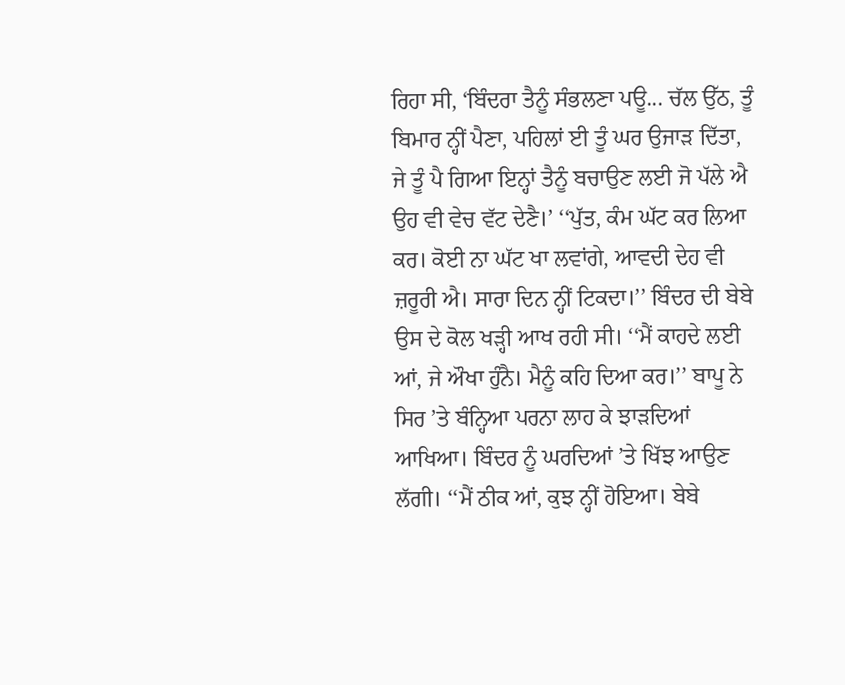ਰਿਹਾ ਸੀ, ‘ਬਿੰਦਰਾ ਤੈਨੂੰ ਸੰਭਲਣਾ ਪਊ... ਚੱਲ ਉੱਠ, ਤੂੰ ਬਿਮਾਰ ਨ੍ਹੀਂ ਪੈਣਾ, ਪਹਿਲਾਂ ਈ ਤੂੰ ਘਰ ਉਜਾੜ ਦਿੱਤਾ, ਜੇ ਤੂੰ ਪੈ ਗਿਆ ਇਨ੍ਹਾਂ ਤੈਨੂੰ ਬਚਾਉਣ ਲਈ ਜੋ ਪੱਲੇ ਐ ਉਹ ਵੀ ਵੇਚ ਵੱਟ ਦੇਣੈ।’ ‘‘ਪੁੱਤ, ਕੰਮ ਘੱਟ ਕਰ ਲਿਆ ਕਰ। ਕੋਈ ਨਾ ਘੱਟ ਖਾ ਲਵਾਂਗੇ, ਆਵਦੀ ਦੇਹ ਵੀ ਜ਼ਰੂਰੀ ਐ। ਸਾਰਾ ਦਿਨ ਨ੍ਹੀਂ ਟਿਕਦਾ।’’ ਬਿੰਦਰ ਦੀ ਬੇਬੇ ਉਸ ਦੇ ਕੋਲ ਖੜ੍ਹੀ ਆਖ ਰਹੀ ਸੀ। ‘‘ਮੈਂ ਕਾਹਦੇ ਲਈ ਆਂ, ਜੇ ਔਖਾ ਹੁੰਨੈ। ਮੈਨੂੰ ਕਹਿ ਦਿਆ ਕਰ।’’ ਬਾਪੂ ਨੇ ਸਿਰ ’ਤੇ ਬੰਨ੍ਹਿਆ ਪਰਨਾ ਲਾਹ ਕੇ ਝਾੜਦਿਆਂ ਆਖਿਆ। ਬਿੰਦਰ ਨੂੰ ਘਰਦਿਆਂ ’ਤੇ ਖਿੱਝ ਆਉਣ ਲੱਗੀ। ‘‘ਮੈਂ ਠੀਕ ਆਂ, ਕੁਝ ਨ੍ਹੀਂ ਹੋਇਆ। ਬੇਬੇ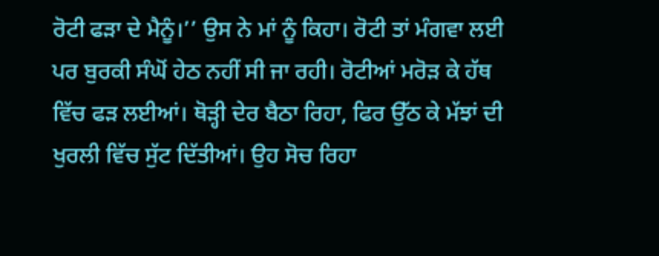ਰੋਟੀ ਫੜਾ ਦੇ ਮੈਨੂੰ।’’ ਉਸ ਨੇ ਮਾਂ ਨੂੰ ਕਿਹਾ। ਰੋਟੀ ਤਾਂ ਮੰਗਵਾ ਲਈ ਪਰ ਬੁਰਕੀ ਸੰਘੋਂ ਹੇਠ ਨਹੀਂ ਸੀ ਜਾ ਰਹੀ। ਰੋਟੀਆਂ ਮਰੋੜ ਕੇ ਹੱਥ ਵਿੱਚ ਫੜ ਲਈਆਂ। ਥੋੜ੍ਹੀ ਦੇਰ ਬੈਠਾ ਰਿਹਾ, ਫਿਰ ਉੱਠ ਕੇ ਮੱਝਾਂ ਦੀ ਖੁਰਲੀ ਵਿੱਚ ਸੁੱਟ ਦਿੱਤੀਆਂ। ਉਹ ਸੋਚ ਰਿਹਾ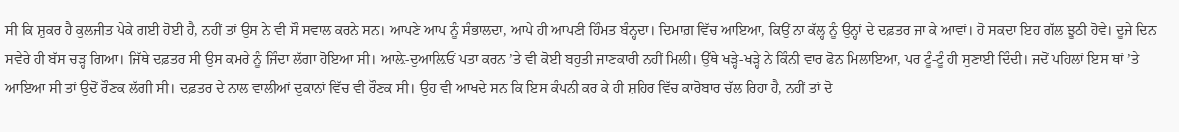ਸੀ ਕਿ ਸ਼ੁਕਰ ਹੈ ਕੁਲਜੀਤ ਪੇਕੇ ਗਈ ਹੋਈ ਹੈ, ਨਹੀਂ ਤਾਂ ਉਸ ਨੇ ਵੀ ਸੌ ਸਵਾਲ ਕਰਨੇ ਸਨ। ਆਪਣੇ ਆਪ ਨੂੰ ਸੰਭਾਲਦਾ, ਆਪੇ ਹੀ ਆਪਣੀ ਹਿੰਮਤ ਬੰਨ੍ਹਦਾ। ਦਿਮਾਗ਼ ਵਿੱਚ ਆਇਆ, ਕਿਉਂ ਨਾ ਕੱਲ੍ਹ ਨੂੰ ਉਨ੍ਹਾਂ ਦੇ ਦਫ਼ਤਰ ਜਾ ਕੇ ਆਵਾਂ। ਹੋ ਸਕਦਾ ਇਹ ਗੱਲ ਝੂਠੀ ਹੋਵੇ। ਦੂਜੇ ਦਿਨ ਸਵੇਰੇ ਹੀ ਬੱਸ ਚੜ੍ਹ ਗਿਆ। ਜਿੱਥੇ ਦਫ਼ਤਰ ਸੀ ਉਸ ਕਮਰੇ ਨੂੰ ਜਿੰਦਾ ਲੱਗਾ ਹੋਇਆ ਸੀ। ਆਲ਼ੇ-ਦੁਆਲ਼ਿਓਂ ਪਤਾ ਕਰਨ ’ਤੇ ਵੀ ਕੋਈ ਬਹੁਤੀ ਜਾਣਕਾਰੀ ਨਹੀਂ ਮਿਲੀ। ਉੱਥੇ ਖੜ੍ਹੇ-ਖੜ੍ਹੇ ਨੇ ਕਿੰਨੀ ਵਾਰ ਫੋਨ ਮਿਲਾਇਆ, ਪਰ ਟੂੰ-ਟੂੰ ਹੀ ਸੁਣਾਈ ਦਿੰਦੀ। ਜਦੋਂ ਪਹਿਲਾਂ ਇਸ ਥਾਂ ’ਤੇ ਆਇਆ ਸੀ ਤਾਂ ਉਦੋਂ ਰੌਣਕ ਲੱਗੀ ਸੀ। ਦਫ਼ਤਰ ਦੇ ਨਾਲ ਵਾਲੀਆਂ ਦੁਕਾਨਾਂ ਵਿੱਚ ਵੀ ਰੌਣਕ ਸੀ। ਉਹ ਵੀ ਆਖਦੇ ਸਨ ਕਿ ਇਸ ਕੰਪਨੀ ਕਰ ਕੇ ਹੀ ਸ਼ਹਿਰ ਵਿੱਚ ਕਾਰੋਬਾਰ ਚੱਲ ਰਿਹਾ ਹੈ, ਨਹੀਂ ਤਾਂ ਦੋ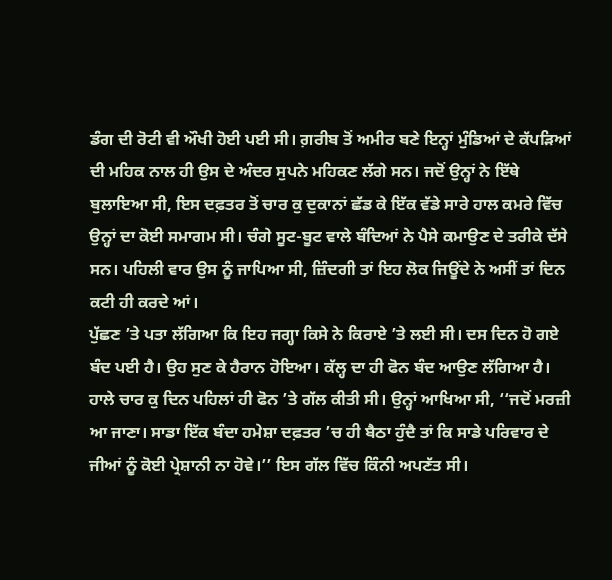ਡੰਗ ਦੀ ਰੋਟੀ ਵੀ ਔਖੀ ਹੋਈ ਪਈ ਸੀ। ਗ਼ਰੀਬ ਤੋਂ ਅਮੀਰ ਬਣੇ ਇਨ੍ਹਾਂ ਮੁੰਡਿਆਂ ਦੇ ਕੱਪੜਿਆਂ ਦੀ ਮਹਿਕ ਨਾਲ ਹੀ ਉਸ ਦੇ ਅੰਦਰ ਸੁਪਨੇ ਮਹਿਕਣ ਲੱਗੇ ਸਨ। ਜਦੋਂ ਉਨ੍ਹਾਂ ਨੇ ਇੱਥੇ ਬੁਲਾਇਆ ਸੀ, ਇਸ ਦਫ਼ਤਰ ਤੋਂ ਚਾਰ ਕੁ ਦੁਕਾਨਾਂ ਛੱਡ ਕੇ ਇੱਕ ਵੱਡੇ ਸਾਰੇ ਹਾਲ ਕਮਰੇ ਵਿੱਚ ਉਨ੍ਹਾਂ ਦਾ ਕੋਈ ਸਮਾਗਮ ਸੀ। ਚੰਗੇ ਸੂਟ-ਬੂਟ ਵਾਲੇ ਬੰਦਿਆਂ ਨੇ ਪੈਸੇ ਕਮਾਉਣ ਦੇ ਤਰੀਕੇ ਦੱਸੇ ਸਨ। ਪਹਿਲੀ ਵਾਰ ਉਸ ਨੂੰ ਜਾਪਿਆ ਸੀ, ਜ਼ਿੰਦਗੀ ਤਾਂ ਇਹ ਲੋਕ ਜਿਊਂਦੇ ਨੇ ਅਸੀਂ ਤਾਂ ਦਿਨ ਕਟੀ ਹੀ ਕਰਦੇ ਆਂ।
ਪੁੱਛਣ ’ਤੇ ਪਤਾ ਲੱਗਿਆ ਕਿ ਇਹ ਜਗ੍ਹਾ ਕਿਸੇ ਨੇ ਕਿਰਾਏ ’ਤੇ ਲਈ ਸੀ। ਦਸ ਦਿਨ ਹੋ ਗਏ ਬੰਦ ਪਈ ਹੈ। ਉਹ ਸੁਣ ਕੇ ਹੈਰਾਨ ਹੋਇਆ। ਕੱਲ੍ਹ ਦਾ ਹੀ ਫੋਨ ਬੰਦ ਆਉਣ ਲੱਗਿਆ ਹੈ। ਹਾਲੇ ਚਾਰ ਕੁ ਦਿਨ ਪਹਿਲਾਂ ਹੀ ਫੋਨ ’ਤੇ ਗੱਲ ਕੀਤੀ ਸੀ। ਉਨ੍ਹਾਂ ਆਖਿਆ ਸੀ, ‘‘ਜਦੋਂ ਮਰਜ਼ੀ ਆ ਜਾਣਾ। ਸਾਡਾ ਇੱਕ ਬੰਦਾ ਹਮੇਸ਼ਾ ਦਫ਼ਤਰ ’ਚ ਹੀ ਬੈਠਾ ਹੁੰਦੈ ਤਾਂ ਕਿ ਸਾਡੇ ਪਰਿਵਾਰ ਦੇ ਜੀਆਂ ਨੂੰ ਕੋਈ ਪ੍ਰੇਸ਼ਾਨੀ ਨਾ ਹੋਵੇ।’’ ਇਸ ਗੱਲ ਵਿੱਚ ਕਿੰਨੀ ਅਪਣੱਤ ਸੀ।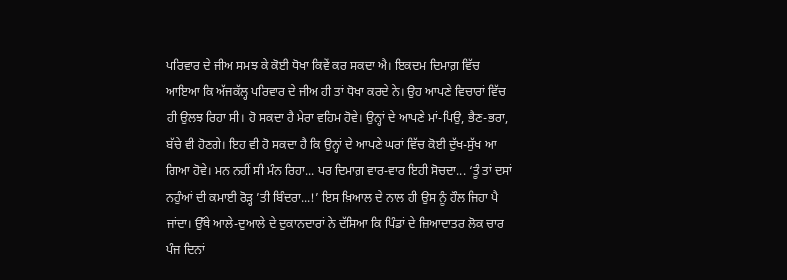ਪਰਿਵਾਰ ਦੇ ਜੀਅ ਸਮਝ ਕੇ ਕੋਈ ਧੋਖਾ ਕਿਵੇਂ ਕਰ ਸਕਦਾ ਐ। ਇਕਦਮ ਦਿਮਾਗ਼ ਵਿੱਚ ਆਇਆ ਕਿ ਅੱਜਕੱਲ੍ਹ ਪਰਿਵਾਰ ਦੇ ਜੀਅ ਹੀ ਤਾਂ ਧੋਖਾ ਕਰਦੇ ਨੇ। ਉਹ ਆਪਣੇ ਵਿਚਾਰਾਂ ਵਿੱਚ ਹੀ ਉਲਝ ਰਿਹਾ ਸੀ। ਹੋ ਸਕਦਾ ਹੈ ਮੇਰਾ ਵਹਿਮ ਹੋਵੇ। ਉਨ੍ਹਾਂ ਦੇ ਆਪਣੇ ਮਾਂ-ਪਿਉ, ਭੈਣ-ਭਰਾ, ਬੱਚੇ ਵੀ ਹੋਣਗੇ। ਇਹ ਵੀ ਹੋ ਸਕਦਾ ਹੈ ਕਿ ਉਨ੍ਹਾਂ ਦੇ ਆਪਣੇ ਘਰਾਂ ਵਿੱਚ ਕੋਈ ਦੁੱਖ-ਸੁੱਖ ਆ ਗਿਆ ਹੋਵੇ। ਮਨ ਨਹੀਂ ਸੀ ਮੰਨ ਰਿਹਾ... ਪਰ ਦਿਮਾਗ਼ ਵਾਰ-ਵਾਰ ਇਹੀ ਸੋਚਦਾ... ‘ਤੂੰ ਤਾਂ ਦਸਾਂ ਨਹੁੰਆਂ ਦੀ ਕਮਾਈ ਰੋੜ੍ਹ ’ਤੀ ਬਿੰਦਰਾ...!’ ਇਸ ਖ਼ਿਆਲ ਦੇ ਨਾਲ ਹੀ ਉਸ ਨੂੰ ਹੌਲ ਜਿਹਾ ਪੈ ਜਾਂਦਾ। ਉੱਥੇ ਆਲੇ-ਦੁਆਲੇ ਦੇ ਦੁਕਾਨਦਾਰਾਂ ਨੇ ਦੱਸਿਆ ਕਿ ਪਿੰਡਾਂ ਦੇ ਜ਼ਿਆਦਾਤਰ ਲੋਕ ਚਾਰ ਪੰਜ ਦਿਨਾਂ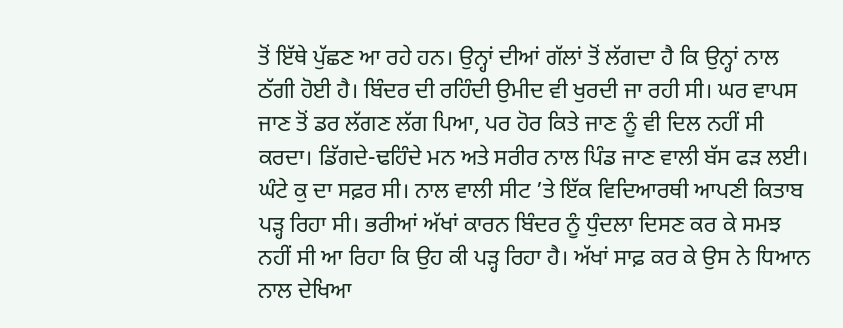ਤੋਂ ਇੱਥੇ ਪੁੱਛਣ ਆ ਰਹੇ ਹਨ। ਉਨ੍ਹਾਂ ਦੀਆਂ ਗੱਲਾਂ ਤੋਂ ਲੱਗਦਾ ਹੈ ਕਿ ਉਨ੍ਹਾਂ ਨਾਲ ਠੱਗੀ ਹੋਈ ਹੈ। ਬਿੰਦਰ ਦੀ ਰਹਿੰਦੀ ਉਮੀਦ ਵੀ ਖੁਰਦੀ ਜਾ ਰਹੀ ਸੀ। ਘਰ ਵਾਪਸ ਜਾਣ ਤੋਂ ਡਰ ਲੱਗਣ ਲੱਗ ਪਿਆ, ਪਰ ਹੋਰ ਕਿਤੇ ਜਾਣ ਨੂੰ ਵੀ ਦਿਲ ਨਹੀਂ ਸੀ ਕਰਦਾ। ਡਿੱਗਦੇ-ਢਹਿੰਦੇ ਮਨ ਅਤੇ ਸਰੀਰ ਨਾਲ ਪਿੰਡ ਜਾਣ ਵਾਲੀ ਬੱਸ ਫੜ ਲਈ। ਘੰਟੇ ਕੁ ਦਾ ਸਫ਼ਰ ਸੀ। ਨਾਲ ਵਾਲੀ ਸੀਟ ’ਤੇ ਇੱਕ ਵਿਦਿਆਰਥੀ ਆਪਣੀ ਕਿਤਾਬ ਪੜ੍ਹ ਰਿਹਾ ਸੀ। ਭਰੀਆਂ ਅੱਖਾਂ ਕਾਰਨ ਬਿੰਦਰ ਨੂੰ ਧੁੰਦਲਾ ਦਿਸਣ ਕਰ ਕੇ ਸਮਝ ਨਹੀਂ ਸੀ ਆ ਰਿਹਾ ਕਿ ਉਹ ਕੀ ਪੜ੍ਹ ਰਿਹਾ ਹੈ। ਅੱਖਾਂ ਸਾਫ਼ ਕਰ ਕੇ ਉਸ ਨੇ ਧਿਆਨ ਨਾਲ ਦੇਖਿਆ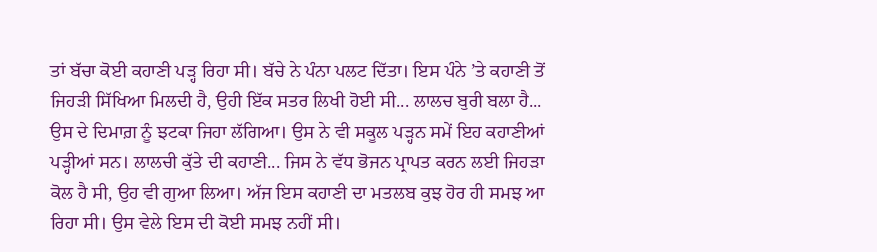ਤਾਂ ਬੱਚਾ ਕੋਈ ਕਹਾਣੀ ਪੜ੍ਹ ਰਿਹਾ ਸੀ। ਬੱਚੇ ਨੇ ਪੰਨਾ ਪਲਟ ਦਿੱਤਾ। ਇਸ ਪੰਨੇ ’ਤੇ ਕਹਾਣੀ ਤੋਂ ਜਿਹੜੀ ਸਿੱਖਿਆ ਮਿਲਦੀ ਹੈ, ਉਹੀ ਇੱਕ ਸਤਰ ਲਿਖੀ ਹੋਈ ਸੀ... ਲਾਲਚ ਬੁਰੀ ਬਲਾ ਹੈ... ਉਸ ਦੇ ਦਿਮਾਗ਼ ਨੂੰ ਝਟਕਾ ਜਿਹਾ ਲੱਗਿਆ। ਉਸ ਨੇ ਵੀ ਸਕੂਲ ਪੜ੍ਹਨ ਸਮੇਂ ਇਹ ਕਹਾਣੀਆਂ ਪੜ੍ਹੀਆਂ ਸਨ। ਲਾਲਚੀ ਕੁੱਤੇ ਦੀ ਕਹਾਣੀ... ਜਿਸ ਨੇ ਵੱਧ ਭੋਜਨ ਪ੍ਰਾਪਤ ਕਰਨ ਲਈ ਜਿਹੜਾ ਕੋਲ ਹੈ ਸੀ, ਉਹ ਵੀ ਗੁਆ ਲਿਆ। ਅੱਜ ਇਸ ਕਹਾਣੀ ਦਾ ਮਤਲਬ ਕੁਝ ਹੋਰ ਹੀ ਸਮਝ ਆ ਰਿਹਾ ਸੀ। ਉਸ ਵੇਲੇ ਇਸ ਦੀ ਕੋਈ ਸਮਝ ਨਹੀਂ ਸੀ।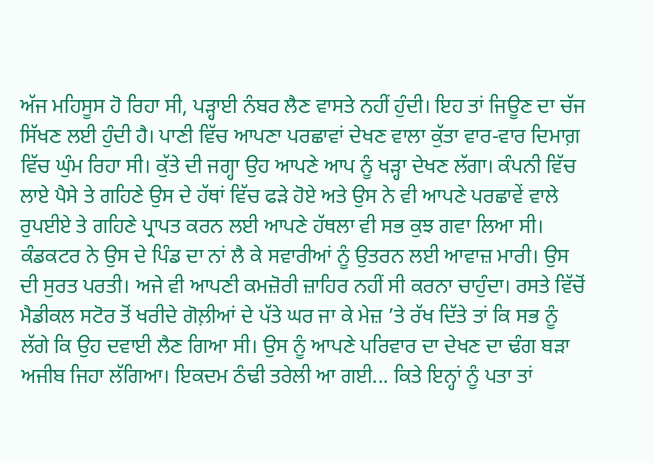ਅੱਜ ਮਹਿਸੂਸ ਹੋ ਰਿਹਾ ਸੀ, ਪੜ੍ਹਾਈ ਨੰਬਰ ਲੈਣ ਵਾਸਤੇ ਨਹੀਂ ਹੁੰਦੀ। ਇਹ ਤਾਂ ਜਿਊਣ ਦਾ ਚੱਜ ਸਿੱਖਣ ਲਈ ਹੁੰਦੀ ਹੈ। ਪਾਣੀ ਵਿੱਚ ਆਪਣਾ ਪਰਛਾਵਾਂ ਦੇਖਣ ਵਾਲਾ ਕੁੱਤਾ ਵਾਰ-ਵਾਰ ਦਿਮਾਗ਼ ਵਿੱਚ ਘੁੰਮ ਰਿਹਾ ਸੀ। ਕੁੱਤੇ ਦੀ ਜਗ੍ਹਾ ਉਹ ਆਪਣੇ ਆਪ ਨੂੰ ਖੜ੍ਹਾ ਦੇਖਣ ਲੱਗਾ। ਕੰਪਨੀ ਵਿੱਚ ਲਾਏ ਪੈਸੇ ਤੇ ਗਹਿਣੇ ਉਸ ਦੇ ਹੱਥਾਂ ਵਿੱਚ ਫੜੇ ਹੋਏ ਅਤੇ ਉਸ ਨੇ ਵੀ ਆਪਣੇ ਪਰਛਾਵੇਂ ਵਾਲੇ ਰੁਪਈਏ ਤੇ ਗਹਿਣੇ ਪ੍ਰਾਪਤ ਕਰਨ ਲਈ ਆਪਣੇ ਹੱਥਲਾ ਵੀ ਸਭ ਕੁਝ ਗਵਾ ਲਿਆ ਸੀ। ਕੰਡਕਟਰ ਨੇ ਉਸ ਦੇ ਪਿੰਡ ਦਾ ਨਾਂ ਲੈ ਕੇ ਸਵਾਰੀਆਂ ਨੂੰ ਉਤਰਨ ਲਈ ਆਵਾਜ਼ ਮਾਰੀ। ਉਸ ਦੀ ਸੁਰਤ ਪਰਤੀ। ਅਜੇ ਵੀ ਆਪਣੀ ਕਮਜ਼ੋਰੀ ਜ਼ਾਹਿਰ ਨਹੀਂ ਸੀ ਕਰਨਾ ਚਾਹੁੰਦਾ। ਰਸਤੇ ਵਿੱਚੋਂ ਮੈਡੀਕਲ ਸਟੋਰ ਤੋਂ ਖਰੀਦੇ ਗੋਲ਼ੀਆਂ ਦੇ ਪੱਤੇ ਘਰ ਜਾ ਕੇ ਮੇਜ਼ ’ਤੇ ਰੱਖ ਦਿੱਤੇ ਤਾਂ ਕਿ ਸਭ ਨੂੰ ਲੱਗੇ ਕਿ ਉਹ ਦਵਾਈ ਲੈਣ ਗਿਆ ਸੀ। ਉਸ ਨੂੰ ਆਪਣੇ ਪਰਿਵਾਰ ਦਾ ਦੇਖਣ ਦਾ ਢੰਗ ਬੜਾ ਅਜੀਬ ਜਿਹਾ ਲੱਗਿਆ। ਇਕਦਮ ਠੰਢੀ ਤਰੇਲੀ ਆ ਗਈ... ਕਿਤੇ ਇਨ੍ਹਾਂ ਨੂੰ ਪਤਾ ਤਾਂ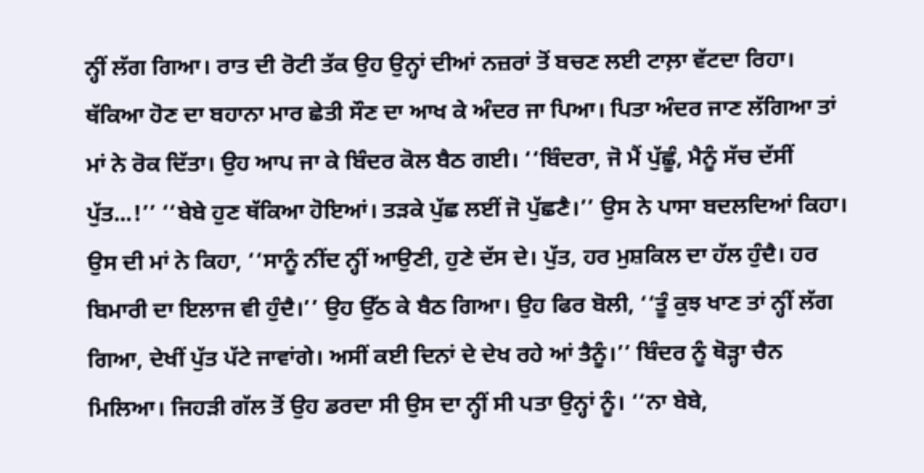ਨ੍ਹੀਂ ਲੱਗ ਗਿਆ। ਰਾਤ ਦੀ ਰੋਟੀ ਤੱਕ ਉਹ ਉਨ੍ਹਾਂ ਦੀਆਂ ਨਜ਼ਰਾਂ ਤੋਂ ਬਚਣ ਲਈ ਟਾਲ਼ਾ ਵੱਟਦਾ ਰਿਹਾ। ਥੱਕਿਆ ਹੋਣ ਦਾ ਬਹਾਨਾ ਮਾਰ ਛੇਤੀ ਸੌਣ ਦਾ ਆਖ ਕੇ ਅੰਦਰ ਜਾ ਪਿਆ। ਪਿਤਾ ਅੰਦਰ ਜਾਣ ਲੱਗਿਆ ਤਾਂ ਮਾਂ ਨੇ ਰੋਕ ਦਿੱਤਾ। ਉਹ ਆਪ ਜਾ ਕੇ ਬਿੰਦਰ ਕੋਲ ਬੈਠ ਗਈ। ‘‘ਬਿੰਦਰਾ, ਜੋ ਮੈਂ ਪੁੱਛੂੰ, ਮੈਨੂੰ ਸੱਚ ਦੱਸੀਂ ਪੁੱਤ...!’’ ‘‘ਬੇਬੇ ਹੁਣ ਥੱਕਿਆ ਹੋਇਆਂ। ਤੜਕੇ ਪੁੱਛ ਲਈਂ ਜੋ ਪੁੱਛਣੈ।’’ ਉਸ ਨੇ ਪਾਸਾ ਬਦਲਦਿਆਂ ਕਿਹਾ। ਉਸ ਦੀ ਮਾਂ ਨੇ ਕਿਹਾ, ‘‘ਸਾਨੂੰ ਨੀਂਦ ਨ੍ਹੀਂ ਆਉਣੀ, ਹੁਣੇ ਦੱਸ ਦੇ। ਪੁੱਤ, ਹਰ ਮੁਸ਼ਕਿਲ ਦਾ ਹੱਲ ਹੁੰਦੈ। ਹਰ ਬਿਮਾਰੀ ਦਾ ਇਲਾਜ ਵੀ ਹੁੰਦੈ।’’ ਉਹ ਉੱਠ ਕੇ ਬੈਠ ਗਿਆ। ਉਹ ਫਿਰ ਬੋਲੀ, ‘‘ਤੂੰ ਕੁਝ ਖਾਣ ਤਾਂ ਨ੍ਹੀਂ ਲੱਗ ਗਿਆ, ਦੇਖੀਂ ਪੁੱਤ ਪੱਟੇ ਜਾਵਾਂਗੇ। ਅਸੀਂ ਕਈ ਦਿਨਾਂ ਦੇ ਦੇਖ ਰਹੇ ਆਂ ਤੈਨੂੰ।’’ ਬਿੰਦਰ ਨੂੰ ਥੋੜ੍ਹਾ ਚੈਨ ਮਿਲਿਆ। ਜਿਹੜੀ ਗੱਲ ਤੋਂ ਉਹ ਡਰਦਾ ਸੀ ਉਸ ਦਾ ਨ੍ਹੀਂ ਸੀ ਪਤਾ ਉਨ੍ਹਾਂ ਨੂੰ। ‘‘ਨਾ ਬੇਬੇ,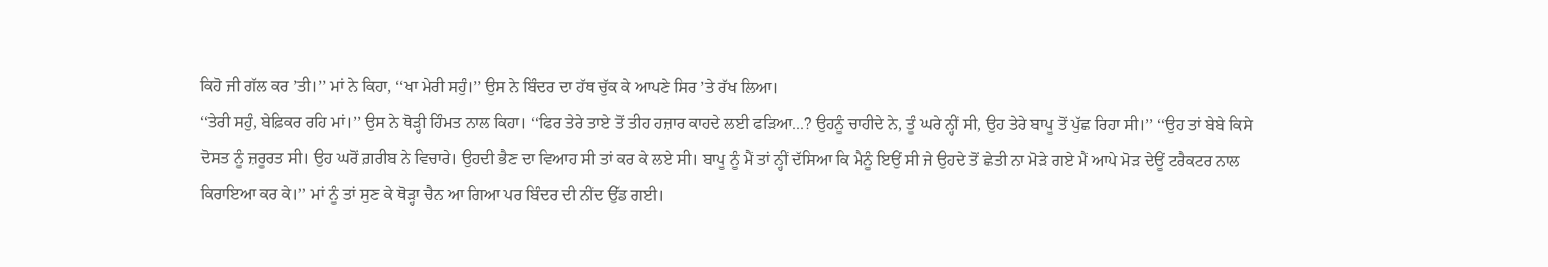ਕਿਹੋ ਜੀ ਗੱਲ ਕਰ ’ਤੀ।’’ ਮਾਂ ਨੇ ਕਿਹਾ, ‘‘ਖਾ ਮੇਰੀ ਸਹੁੰ।’’ ਉਸ ਨੇ ਬਿੰਦਰ ਦਾ ਹੱਥ ਚੁੱਕ ਕੇ ਆਪਣੇ ਸਿਰ ’ਤੇ ਰੱਖ ਲਿਆ।
‘‘ਤੇਰੀ ਸਹੁੰ, ਬੇਫ਼ਿਕਰ ਰਹਿ ਮਾਂ।’’ ਉਸ ਨੇ ਥੋੜ੍ਹੀ ਹਿੰਮਤ ਨਾਲ ਕਿਹਾ। ‘‘ਫਿਰ ਤੇਰੇ ਤਾਏ ਤੋਂ ਤੀਹ ਹਜ਼ਾਰ ਕਾਹਦੇ ਲਈ ਫੜਿਆ...? ਉਹਨੂੰ ਚਾਹੀਦੇ ਨੇ, ਤੂੰ ਘਰੇ ਨ੍ਹੀਂ ਸੀ, ਉਹ ਤੇਰੇ ਬਾਪੂ ਤੋਂ ਪੁੱਛ ਰਿਹਾ ਸੀ।’’ ‘‘ਉਹ ਤਾਂ ਬੇਬੇ ਕਿਸੇ ਦੋਸਤ ਨੂੰ ਜ਼ਰੂਰਤ ਸੀ। ਉਹ ਘਰੋਂ ਗ਼ਰੀਬ ਨੇ ਵਿਚਾਰੇ। ਉਹਦੀ ਭੈਣ ਦਾ ਵਿਆਹ ਸੀ ਤਾਂ ਕਰ ਕੇ ਲਏ ਸੀ। ਬਾਪੂ ਨੂੰ ਮੈਂ ਤਾਂ ਨ੍ਹੀਂ ਦੱਸਿਆ ਕਿ ਮੈਨੂੰ ਇਉਂ ਸੀ ਜੇ ਉਹਦੇ ਤੋਂ ਛੇਤੀ ਨਾ ਮੋੜੇ ਗਏ ਮੈਂ ਆਪੇ ਮੋੜ ਦੇਊਂ ਟਰੈਕਟਰ ਨਾਲ ਕਿਰਾਇਆ ਕਰ ਕੇ।’’ ਮਾਂ ਨੂੰ ਤਾਂ ਸੁਣ ਕੇ ਥੋੜ੍ਹਾ ਚੈਨ ਆ ਗਿਆ ਪਰ ਬਿੰਦਰ ਦੀ ਨੀਂਦ ਉੱਡ ਗਈ।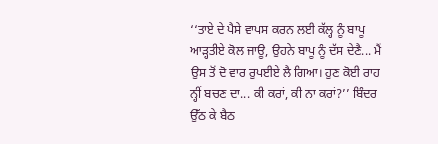‘‘ਤਾਏ ਦੇ ਪੈਸੇ ਵਾਪਸ ਕਰਨ ਲਈ ਕੱਲ੍ਹ ਨੂੰ ਬਾਪੂ ਆੜ੍ਹਤੀਏ ਕੋਲ ਜਾਊ, ਉਹਨੇ ਬਾਪੂ ਨੂੰ ਦੱਸ ਦੇਣੈ... ਮੈਂ ਉਸ ਤੋਂ ਦੋ ਵਾਰ ਰੁਪਈਏ ਲੈ ਗਿਆ। ਹੁਣ ਕੋਈ ਰਾਹ ਨ੍ਹੀਂ ਬਚਣ ਦਾ... ਕੀ ਕਰਾਂ, ਕੀ ਨਾ ਕਰਾਂ?’’ ਬਿੰਦਰ ਉੱਠ ਕੇ ਬੈਠ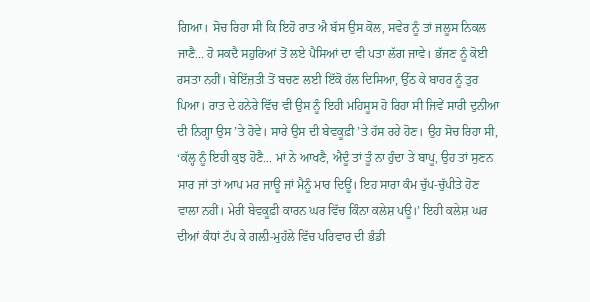ਗਿਆ। ਸੋਚ ਰਿਹਾ ਸੀ ਕਿ ਇਹੋ ਰਾਤ ਐ ਬੱਸ ਉਸ ਕੋਲ, ਸਵੇਰ ਨੂੰ ਤਾਂ ਜਲੂਸ ਨਿਕਲ ਜਾਣੈ... ਹੋ ਸਕਦੈ ਸਹੁਰਿਆਂ ਤੋਂ ਲਏ ਪੈਸਿਆਂ ਦਾ ਵੀ ਪਤਾ ਲੱਗ ਜਾਵੇ। ਭੱਜਣ ਨੂੰ ਕੋਈ ਰਸਤਾ ਨਹੀਂ। ਬੇਇੱਜ਼ਤੀ ਤੋਂ ਬਚਣ ਲਈ ਇੱਕੋ ਹੱਲ ਦਿਸਿਆ, ਉੱਠ ਕੇ ਬਾਹਰ ਨੂੰ ਤੁਰ ਪਿਆ। ਰਾਤ ਦੇ ਹਨੇਰੇ ਵਿੱਚ ਵੀ ਉਸ ਨੂੰ ਇਹੀ ਮਹਿਸੂਸ ਹੋ ਰਿਹਾ ਸੀ ਜਿਵੇਂ ਸਾਰੀ ਦੁਨੀਆ ਦੀ ਨਿਗ੍ਹਾ ਉਸ ’ਤੇ ਹੋਵੇ। ਸਾਰੇ ਉਸ ਦੀ ਬੇਵਕੂਫ਼ੀ ’ਤੇ ਹੱਸ ਰਹੇ ਹੋਣ। ਉਹ ਸੋਚ ਰਿਹਾ ਸੀ, ‘ਕੱਲ੍ਹ ਨੂੰ ਇਹੀ ਕੁਝ ਹੋਣੈ... ਮਾਂ ਨੇ ਆਖਣੈ, ਐਦੂੰ ਤਾਂ ਤੂੰ ਨਾ ਹੁੰਦਾ ਤੇ ਬਾਪੂ, ਉਹ ਤਾਂ ਸੁਣਨ ਸਾਰ ਜਾਂ ਤਾਂ ਆਪ ਮਰ ਜਾਊ ਜਾਂ ਮੈਨੂੰ ਮਾਰ ਦਿਊਂ। ਇਹ ਸਾਰਾ ਕੰਮ ਚੁੱਪ-ਚੁੱਪੀਤੇ ਹੋਣ ਵਾਲਾ ਨਹੀਂ। ਮੇਰੀ ਬੇਵਕੂਫ਼ੀ ਕਾਰਨ ਘਰ ਵਿੱਚ ਕਿੰਨਾ ਕਲੇਸ਼ ਪਊ।’ ਇਹੀ ਕਲੇਸ਼ ਘਰ ਦੀਆਂ ਕੰਧਾਂ ਟੱਪ ਕੇ ਗਲ਼ੀ-ਮੁਹੱਲੇ ਵਿੱਚ ਪਰਿਵਾਰ ਦੀ ਭੰਡੀ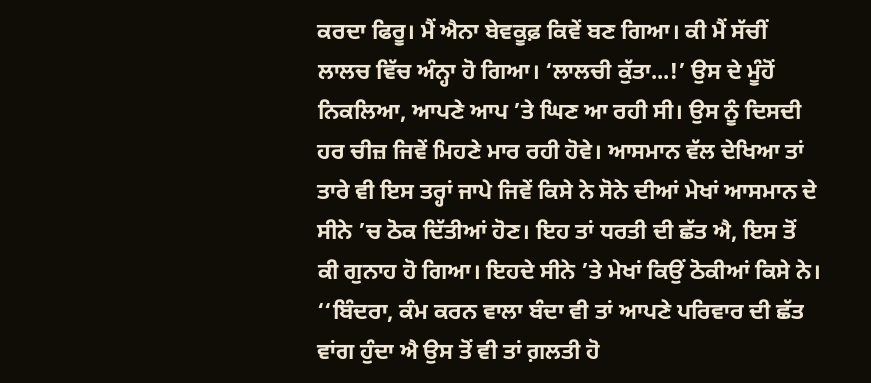ਕਰਦਾ ਫਿਰੂ। ਮੈਂ ਐਨਾ ਬੇਵਕੂਫ਼ ਕਿਵੇਂ ਬਣ ਗਿਆ। ਕੀ ਮੈਂ ਸੱਚੀਂ ਲਾਲਚ ਵਿੱਚ ਅੰਨ੍ਹਾ ਹੋ ਗਿਆ। ‘ਲਾਲਚੀ ਕੁੱਤਾ...!’ ਉਸ ਦੇ ਮੂੰਹੋਂ ਨਿਕਲਿਆ, ਆਪਣੇ ਆਪ ’ਤੇ ਘਿਣ ਆ ਰਹੀ ਸੀ। ਉਸ ਨੂੰ ਦਿਸਦੀ ਹਰ ਚੀਜ਼ ਜਿਵੇਂ ਮਿਹਣੇ ਮਾਰ ਰਹੀ ਹੋਵੇ। ਆਸਮਾਨ ਵੱਲ ਦੇਖਿਆ ਤਾਂ ਤਾਰੇ ਵੀ ਇਸ ਤਰ੍ਹਾਂ ਜਾਪੇ ਜਿਵੇਂ ਕਿਸੇ ਨੇ ਸੋਨੇ ਦੀਆਂ ਮੇਖਾਂ ਆਸਮਾਨ ਦੇ ਸੀਨੇ ’ਚ ਠੋਕ ਦਿੱਤੀਆਂ ਹੋਣ। ਇਹ ਤਾਂ ਧਰਤੀ ਦੀ ਛੱਤ ਐ, ਇਸ ਤੋਂ ਕੀ ਗੁਨਾਹ ਹੋ ਗਿਆ। ਇਹਦੇ ਸੀਨੇ ’ਤੇ ਮੇਖਾਂ ਕਿਉਂ ਠੋਕੀਆਂ ਕਿਸੇ ਨੇ। ‘‘ਬਿੰਦਰਾ, ਕੰਮ ਕਰਨ ਵਾਲਾ ਬੰਦਾ ਵੀ ਤਾਂ ਆਪਣੇ ਪਰਿਵਾਰ ਦੀ ਛੱਤ ਵਾਂਗ ਹੁੰਦਾ ਐ ਉਸ ਤੋਂ ਵੀ ਤਾਂ ਗ਼ਲਤੀ ਹੋ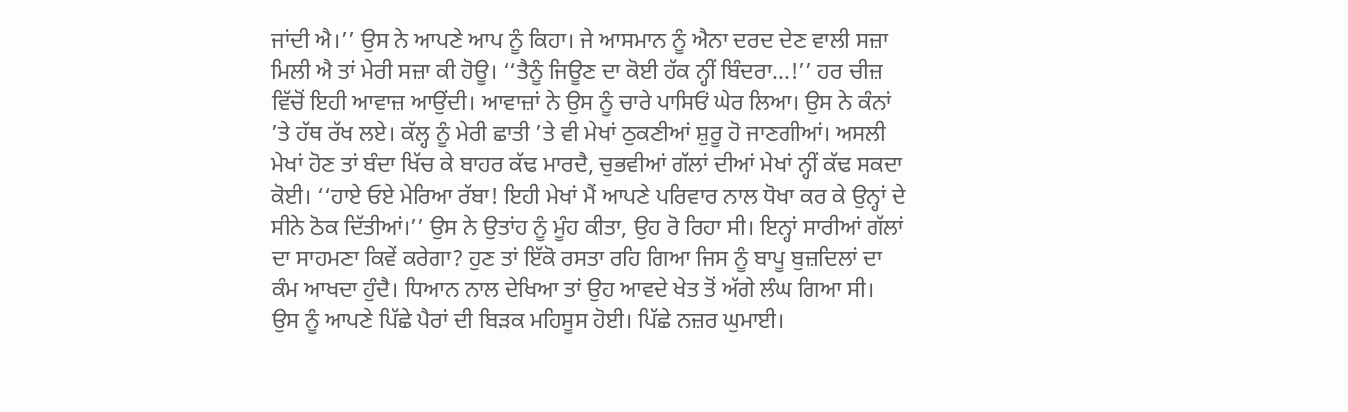ਜਾਂਦੀ ਐ।’’ ਉਸ ਨੇ ਆਪਣੇ ਆਪ ਨੂੰ ਕਿਹਾ। ਜੇ ਆਸਮਾਨ ਨੂੰ ਐਨਾ ਦਰਦ ਦੇਣ ਵਾਲੀ ਸਜ਼ਾ ਮਿਲੀ ਐ ਤਾਂ ਮੇਰੀ ਸਜ਼ਾ ਕੀ ਹੋਊ। ‘‘ਤੈਨੂੰ ਜਿਊਣ ਦਾ ਕੋਈ ਹੱਕ ਨ੍ਹੀਂ ਬਿੰਦਰਾ...!’’ ਹਰ ਚੀਜ਼ ਵਿੱਚੋਂ ਇਹੀ ਆਵਾਜ਼ ਆਉਂਦੀ। ਆਵਾਜ਼ਾਂ ਨੇ ਉਸ ਨੂੰ ਚਾਰੇ ਪਾਸਿਓਂ ਘੇਰ ਲਿਆ। ਉਸ ਨੇ ਕੰਨਾਂ ’ਤੇ ਹੱਥ ਰੱਖ ਲਏ। ਕੱਲ੍ਹ ਨੂੰ ਮੇਰੀ ਛਾਤੀ ’ਤੇ ਵੀ ਮੇਖਾਂ ਠੁਕਣੀਆਂ ਸ਼ੁਰੂ ਹੋ ਜਾਣਗੀਆਂ। ਅਸਲੀ ਮੇਖਾਂ ਹੋਣ ਤਾਂ ਬੰਦਾ ਖਿੱਚ ਕੇ ਬਾਹਰ ਕੱਢ ਮਾਰਦੈ, ਚੁਭਵੀਆਂ ਗੱਲਾਂ ਦੀਆਂ ਮੇਖਾਂ ਨ੍ਹੀਂ ਕੱਢ ਸਕਦਾ ਕੋਈ। ‘‘ਹਾਏ ਓਏ ਮੇਰਿਆ ਰੱਬਾ! ਇਹੀ ਮੇਖਾਂ ਮੈਂ ਆਪਣੇ ਪਰਿਵਾਰ ਨਾਲ ਧੋਖਾ ਕਰ ਕੇ ਉਨ੍ਹਾਂ ਦੇ ਸੀਨੇ ਠੋਕ ਦਿੱਤੀਆਂ।’’ ਉਸ ਨੇ ਉਤਾਂਹ ਨੂੰ ਮੂੰਹ ਕੀਤਾ, ਉਹ ਰੋ ਰਿਹਾ ਸੀ। ਇਨ੍ਹਾਂ ਸਾਰੀਆਂ ਗੱਲਾਂ ਦਾ ਸਾਹਮਣਾ ਕਿਵੇਂ ਕਰੇਗਾ? ਹੁਣ ਤਾਂ ਇੱਕੋ ਰਸਤਾ ਰਹਿ ਗਿਆ ਜਿਸ ਨੂੰ ਬਾਪੂ ਬੁਜ਼ਦਿਲਾਂ ਦਾ ਕੰਮ ਆਖਦਾ ਹੁੰਦੈ। ਧਿਆਨ ਨਾਲ ਦੇਖਿਆ ਤਾਂ ਉਹ ਆਵਦੇ ਖੇਤ ਤੋਂ ਅੱਗੇ ਲੰਘ ਗਿਆ ਸੀ। ਉਸ ਨੂੰ ਆਪਣੇ ਪਿੱਛੇ ਪੈਰਾਂ ਦੀ ਬਿੜਕ ਮਹਿਸੂਸ ਹੋਈ। ਪਿੱਛੇ ਨਜ਼ਰ ਘੁਮਾਈ।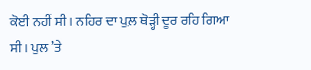ਕੋਈ ਨਹੀਂ ਸੀ। ਨਹਿਰ ਦਾ ਪੁਲ਼ ਥੋੜ੍ਹੀ ਦੂਰ ਰਹਿ ਗਿਆ ਸੀ। ਪੁਲ ’ਤੇ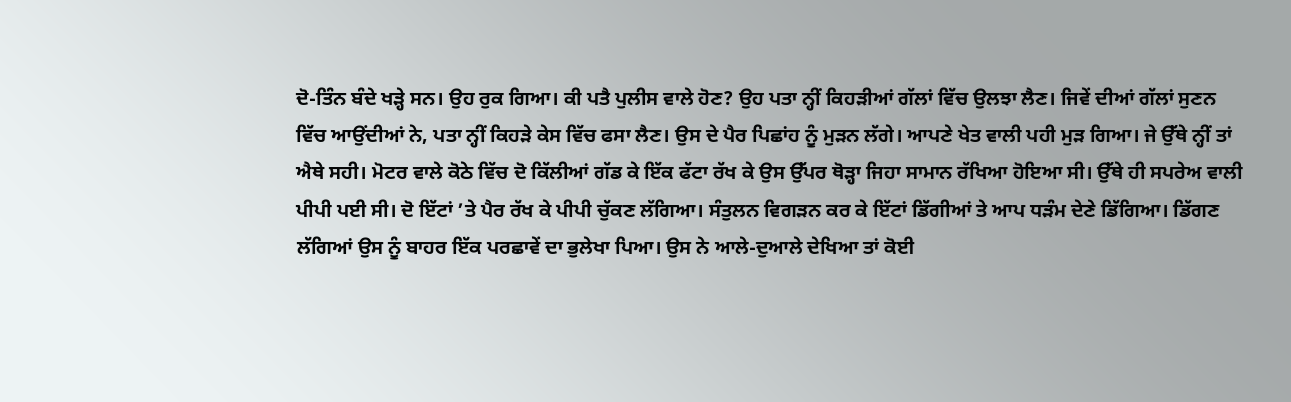ਦੋ-ਤਿੰਨ ਬੰਦੇ ਖੜ੍ਹੇ ਸਨ। ਉਹ ਰੁਕ ਗਿਆ। ਕੀ ਪਤੈ ਪੁਲੀਸ ਵਾਲੇ ਹੋਣ? ਉਹ ਪਤਾ ਨ੍ਹੀਂ ਕਿਹੜੀਆਂ ਗੱਲਾਂ ਵਿੱਚ ਉਲਝਾ ਲੈਣ। ਜਿਵੇਂ ਦੀਆਂ ਗੱਲਾਂ ਸੁਣਨ ਵਿੱਚ ਆਉਂਦੀਆਂ ਨੇ, ਪਤਾ ਨ੍ਹੀਂ ਕਿਹੜੇ ਕੇਸ ਵਿੱਚ ਫਸਾ ਲੈਣ। ਉਸ ਦੇ ਪੈਰ ਪਿਛਾਂਹ ਨੂੰ ਮੁੜਨ ਲੱਗੇ। ਆਪਣੇ ਖੇਤ ਵਾਲੀ ਪਹੀ ਮੁੜ ਗਿਆ। ਜੇ ਉੱਥੇ ਨ੍ਹੀਂ ਤਾਂ ਐਥੇ ਸਹੀ। ਮੋਟਰ ਵਾਲੇ ਕੋਠੇ ਵਿੱਚ ਦੋ ਕਿੱਲੀਆਂ ਗੱਡ ਕੇ ਇੱਕ ਫੱਟਾ ਰੱਖ ਕੇ ਉਸ ਉੱਪਰ ਥੋੜ੍ਹਾ ਜਿਹਾ ਸਾਮਾਨ ਰੱਖਿਆ ਹੋਇਆ ਸੀ। ਉੱਥੇ ਹੀ ਸਪਰੇਅ ਵਾਲੀ ਪੀਪੀ ਪਈ ਸੀ। ਦੋ ਇੱਟਾਂ ’ਤੇ ਪੈਰ ਰੱਖ ਕੇ ਪੀਪੀ ਚੁੱਕਣ ਲੱਗਿਆ। ਸੰਤੁਲਨ ਵਿਗੜਨ ਕਰ ਕੇ ਇੱਟਾਂ ਡਿੱਗੀਆਂ ਤੇ ਆਪ ਧੜੰਮ ਦੇਣੇ ਡਿੱਗਿਆ। ਡਿੱਗਣ ਲੱਗਿਆਂ ਉਸ ਨੂੰ ਬਾਹਰ ਇੱਕ ਪਰਛਾਵੇਂ ਦਾ ਭੁਲੇਖਾ ਪਿਆ। ਉਸ ਨੇ ਆਲੇ-ਦੁਆਲੇ ਦੇਖਿਆ ਤਾਂ ਕੋਈ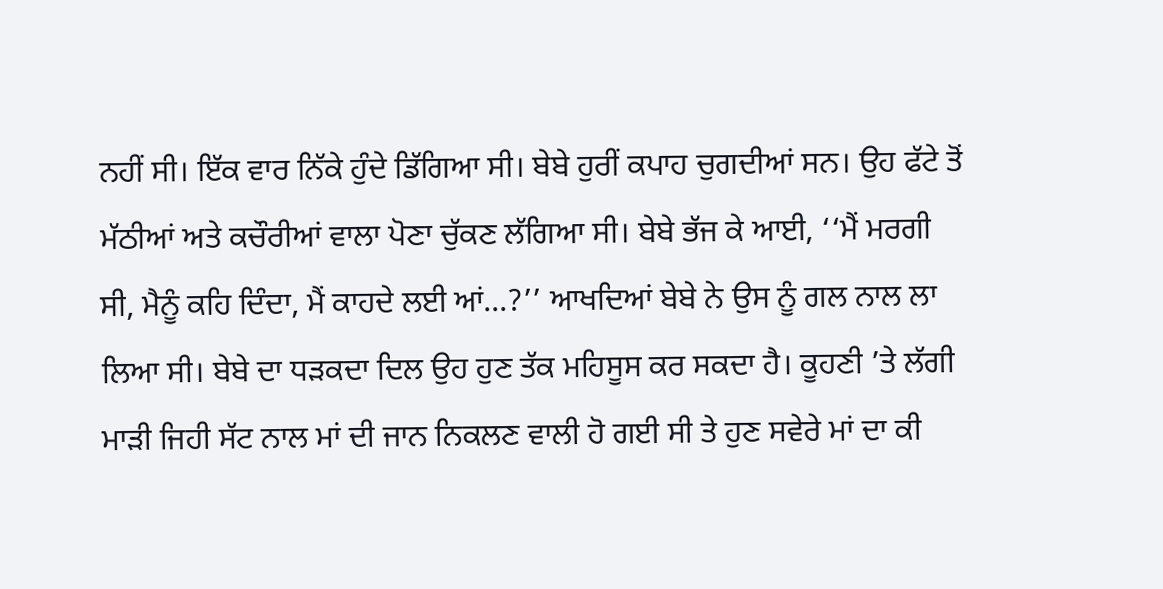ਨਹੀਂ ਸੀ। ਇੱਕ ਵਾਰ ਨਿੱਕੇ ਹੁੰਦੇ ਡਿੱਗਿਆ ਸੀ। ਬੇਬੇ ਹੁਰੀਂ ਕਪਾਹ ਚੁਗਦੀਆਂ ਸਨ। ਉਹ ਫੱਟੇ ਤੋਂ ਮੱਠੀਆਂ ਅਤੇ ਕਚੌਰੀਆਂ ਵਾਲਾ ਪੋਣਾ ਚੁੱਕਣ ਲੱਗਿਆ ਸੀ। ਬੇਬੇ ਭੱਜ ਕੇ ਆਈ, ‘‘ਮੈਂ ਮਰਗੀ ਸੀ, ਮੈਨੂੰ ਕਹਿ ਦਿੰਦਾ, ਮੈਂ ਕਾਹਦੇ ਲਈ ਆਂ...?’’ ਆਖਦਿਆਂ ਬੇਬੇ ਨੇ ਉਸ ਨੂੰ ਗਲ ਨਾਲ ਲਾ ਲਿਆ ਸੀ। ਬੇਬੇ ਦਾ ਧੜਕਦਾ ਦਿਲ ਉਹ ਹੁਣ ਤੱਕ ਮਹਿਸੂਸ ਕਰ ਸਕਦਾ ਹੈ। ਕੂਹਣੀ ’ਤੇ ਲੱਗੀ ਮਾੜੀ ਜਿਹੀ ਸੱਟ ਨਾਲ ਮਾਂ ਦੀ ਜਾਨ ਨਿਕਲਣ ਵਾਲੀ ਹੋ ਗਈ ਸੀ ਤੇ ਹੁਣ ਸਵੇਰੇ ਮਾਂ ਦਾ ਕੀ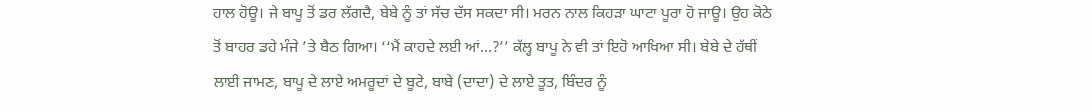ਹਾਲ ਹੋਊ। ਜੇ ਬਾਪੂ ਤੋਂ ਡਰ ਲੱਗਦੈ, ਬੇਬੇ ਨੂੰ ਤਾਂ ਸੱਚ ਦੱਸ ਸਕਦਾ ਸੀ। ਮਰਨ ਨਾਲ ਕਿਹੜਾ ਘਾਟਾ ਪੂਰਾ ਹੋ ਜਾਊ। ਉਹ ਕੋਠੇ ਤੋਂ ਬਾਹਰ ਡਹੇ ਮੰਜੇ ’ਤੇ ਬੈਠ ਗਿਆ। ‘‘ਮੈਂ ਕਾਹਦੇ ਲਈ ਆਂ...?’’ ਕੱਲ੍ਹ ਬਾਪੂ ਨੇ ਵੀ ਤਾਂ ਇਹੋ ਆਖਿਆ ਸੀ। ਬੇਬੇ ਦੇ ਹੱਥੀਂ ਲਾਈ ਜਾਮਣ, ਬਾਪੂ ਦੇ ਲਾਏ ਅਮਰੂਦਾਂ ਦੇ ਬੂਟੇ, ਬਾਬੇ (ਦਾਦਾ) ਦੇ ਲਾਏ ਤੂਤ, ਬਿੰਦਰ ਨੂੰ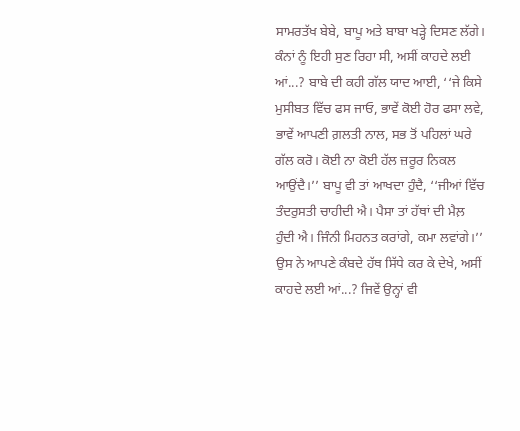ਸਾਮਰਤੱਖ ਬੇਬੇ, ਬਾਪੂ ਅਤੇ ਬਾਬਾ ਖੜ੍ਹੇ ਦਿਸਣ ਲੱਗੇ। ਕੰਨਾਂ ਨੂੰ ਇਹੀ ਸੁਣ ਰਿਹਾ ਸੀ, ਅਸੀਂ ਕਾਹਦੇ ਲਈ ਆਂ...? ਬਾਬੇ ਦੀ ਕਹੀ ਗੱਲ ਯਾਦ ਆਈ, ‘‘ਜੇ ਕਿਸੇ ਮੁਸੀਬਤ ਵਿੱਚ ਫਸ ਜਾਓ, ਭਾਵੇਂ ਕੋਈ ਹੋਰ ਫਸਾ ਲਵੇ, ਭਾਵੇਂ ਆਪਣੀ ਗ਼ਲਤੀ ਨਾਲ, ਸਭ ਤੋਂ ਪਹਿਲਾਂ ਘਰੇ ਗੱਲ ਕਰੋ। ਕੋਈ ਨਾ ਕੋਈ ਹੱਲ ਜ਼ਰੂਰ ਨਿਕਲ ਆਉਂਦੈ।’’ ਬਾਪੂ ਵੀ ਤਾਂ ਆਖਦਾ ਹੁੰਦੈ, ‘‘ਜੀਆਂ ਵਿੱਚ ਤੰਦਰੁਸਤੀ ਚਾਹੀਦੀ ਐ। ਪੈਸਾ ਤਾਂ ਹੱਥਾਂ ਦੀ ਮੈਲ਼ ਹੁੰਦੀ ਐ। ਜਿੰਨੀ ਮਿਹਨਤ ਕਰਾਂਗੇ, ਕਮਾ ਲਵਾਂਗੇ।’’ ਉਸ ਨੇ ਆਪਣੇ ਕੰਬਦੇ ਹੱਥ ਸਿੱਧੇ ਕਰ ਕੇ ਦੇਖੇ, ਅਸੀਂ ਕਾਹਦੇ ਲਈ ਆਂ...? ਜਿਵੇਂ ਉਨ੍ਹਾਂ ਵੀ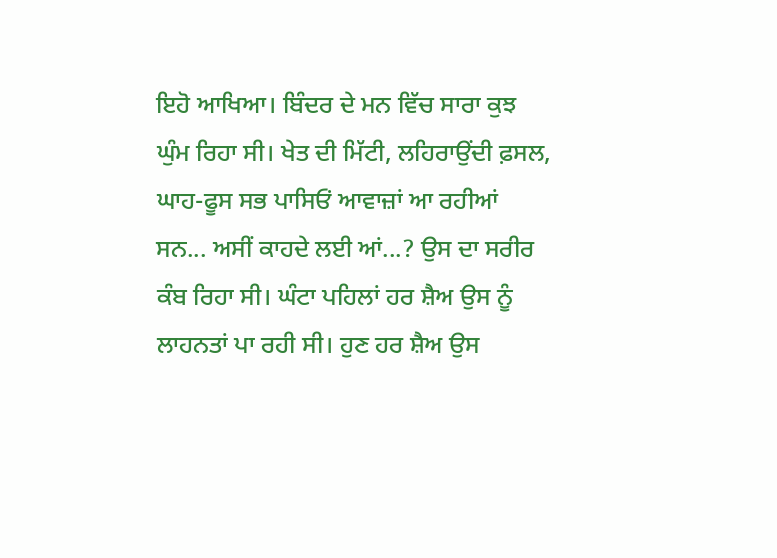ਇਹੋ ਆਖਿਆ। ਬਿੰਦਰ ਦੇ ਮਨ ਵਿੱਚ ਸਾਰਾ ਕੁਝ ਘੁੰਮ ਰਿਹਾ ਸੀ। ਖੇਤ ਦੀ ਮਿੱਟੀ, ਲਹਿਰਾਉਂਦੀ ਫ਼ਸਲ, ਘਾਹ-ਫੂਸ ਸਭ ਪਾਸਿਓਂ ਆਵਾਜ਼ਾਂ ਆ ਰਹੀਆਂ ਸਨ... ਅਸੀਂ ਕਾਹਦੇ ਲਈ ਆਂ...? ਉਸ ਦਾ ਸਰੀਰ ਕੰਬ ਰਿਹਾ ਸੀ। ਘੰਟਾ ਪਹਿਲਾਂ ਹਰ ਸ਼ੈਅ ਉਸ ਨੂੰ ਲਾਹਨਤਾਂ ਪਾ ਰਹੀ ਸੀ। ਹੁਣ ਹਰ ਸ਼ੈਅ ਉਸ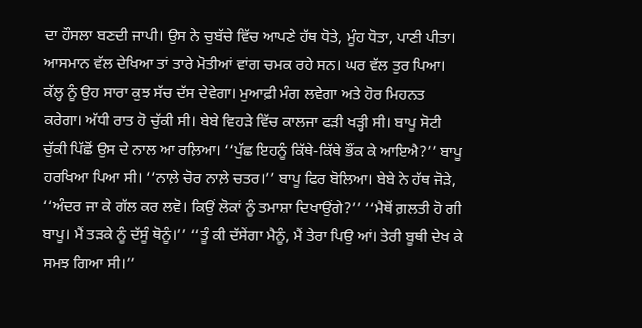ਦਾ ਹੌਸਲਾ ਬਣਦੀ ਜਾਪੀ। ਉਸ ਨੇ ਚੁਬੱਚੇ ਵਿੱਚ ਆਪਣੇ ਹੱਥ ਧੋਤੇ, ਮੂੰਹ ਧੋਤਾ, ਪਾਣੀ ਪੀਤਾ। ਆਸਮਾਨ ਵੱਲ ਦੇਖਿਆ ਤਾਂ ਤਾਰੇ ਮੋਤੀਆਂ ਵਾਂਗ ਚਮਕ ਰਹੇ ਸਨ। ਘਰ ਵੱਲ ਤੁਰ ਪਿਆ।
ਕੱਲ੍ਹ ਨੂੰ ਉਹ ਸਾਰਾ ਕੁਝ ਸੱਚ ਦੱਸ ਦੇਵੇਗਾ। ਮੁਆਫ਼ੀ ਮੰਗ ਲਵੇਗਾ ਅਤੇ ਹੋਰ ਮਿਹਨਤ ਕਰੇਗਾ। ਅੱਧੀ ਰਾਤ ਹੋ ਚੁੱਕੀ ਸੀ। ਬੇਬੇ ਵਿਹੜੇ ਵਿੱਚ ਕਾਲਜਾ ਫੜੀ ਖੜ੍ਹੀ ਸੀ। ਬਾਪੂ ਸੋਟੀ ਚੁੱਕੀ ਪਿੱਛੋਂ ਉਸ ਦੇ ਨਾਲ ਆ ਰਲ਼ਿਆ। ‘‘ਪੁੱਛ ਇਹਨੂੰ ਕਿੱਥੇ-ਕਿੱਥੇ ਭੌਂਕ ਕੇ ਆਇਐ?’’ ਬਾਪੂ ਹਰਖਿਆ ਪਿਆ ਸੀ। ‘‘ਨਾਲ਼ੇ ਚੋਰ ਨਾਲ਼ੇ ਚਤਰ।’’ ਬਾਪੂ ਫਿਰ ਬੋਲਿਆ। ਬੇਬੇ ਨੇ ਹੱਥ ਜੋੜੇ, ‘‘ਅੰਦਰ ਜਾ ਕੇ ਗੱਲ ਕਰ ਲਵੋ। ਕਿਉਂ ਲੋਕਾਂ ਨੂੰ ਤਮਾਸ਼ਾ ਦਿਖਾਉਂਗੇ?’’ ‘‘ਮੈਥੋਂ ਗ਼ਲਤੀ ਹੋ ਗੀ ਬਾਪੂ। ਮੈਂ ਤੜਕੇ ਨੂੰ ਦੱਸੂੰ ਥੋਨੂੰ।’’ ‘‘ਤੂੰ ਕੀ ਦੱਸੇਂਗਾ ਮੈਨੂੰ, ਮੈਂ ਤੇਰਾ ਪਿਉ ਆਂ। ਤੇਰੀ ਬੂਥੀ ਦੇਖ ਕੇ ਸਮਝ ਗਿਆ ਸੀ।’’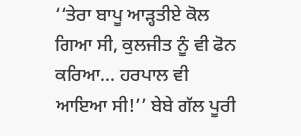‘‘ਤੇਰਾ ਬਾਪੂ ਆੜ੍ਹਤੀਏ ਕੋਲ ਗਿਆ ਸੀ, ਕੁਲਜੀਤ ਨੂੰ ਵੀ ਫੋਨ ਕਰਿਆ... ਹਰਪਾਲ ਵੀ ਆਇਆ ਸੀ!’’ ਬੇਬੇ ਗੱਲ ਪੂਰੀ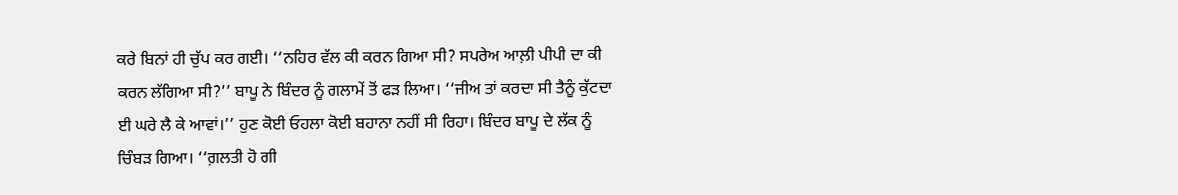ਕਰੇ ਬਿਨਾਂ ਹੀ ਚੁੱਪ ਕਰ ਗਈ। ‘‘ਨਹਿਰ ਵੱਲ ਕੀ ਕਰਨ ਗਿਆ ਸੀ? ਸਪਰੇਅ ਆਲ਼ੀ ਪੀਪੀ ਦਾ ਕੀ ਕਰਨ ਲੱਗਿਆ ਸੀ?’’ ਬਾਪੂ ਨੇ ਬਿੰਦਰ ਨੂੰ ਗਲਾਮੇਂ ਤੋਂ ਫੜ ਲਿਆ। ‘‘ਜੀਅ ਤਾਂ ਕਰਦਾ ਸੀ ਤੈਨੂੰ ਕੁੱਟਦਾ ਈ ਘਰੇ ਲੈ ਕੇ ਆਵਾਂ।’’ ਹੁਣ ਕੋਈ ਓਹਲਾ ਕੋਈ ਬਹਾਨਾ ਨਹੀਂ ਸੀ ਰਿਹਾ। ਬਿੰਦਰ ਬਾਪੂ ਦੇ ਲੱਕ ਨੂੰ ਚਿੰਬੜ ਗਿਆ। ‘‘ਗ਼ਲਤੀ ਹੋ ਗੀ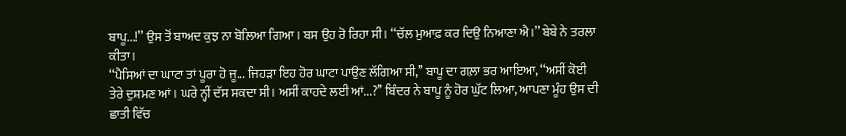ਬਾਪੂ...!’’ ਉਸ ਤੋਂ ਬਾਅਦ ਕੁਝ ਨਾ ਬੋਲਿਆ ਗਿਆ। ਬਸ ਉਹ ਰੋ ਰਿਹਾ ਸੀ। ‘‘ਚੱਲ ਮੁਆਫ਼ ਕਰ ਦਿਉ ਨਿਆਣਾ ਐ।’’ ਬੇਬੇ ਨੇ ਤਰਲਾ ਕੀਤਾ।
‘‘ਪੈਸਿਆਂ ਦਾ ਘਾਟਾ ਤਾਂ ਪੂਰਾ ਹੋ ਜੂ... ਜਿਹੜਾ ਇਹ ਹੋਰ ਘਾਟਾ ਪਾਉਣ ਲੱਗਿਆ ਸੀ,’’ ਬਾਪੂ ਦਾ ਗਲ਼ਾ ਭਰ ਆਇਆ, ‘‘ਅਸੀਂ ਕੋਈ ਤੇਰੇ ਦੁਸ਼ਮਣ ਆਂ। ਘਰੇ ਨ੍ਹੀਂ ਦੱਸ ਸਕਦਾ ਸੀ। ਅਸੀਂ ਕਾਹਦੇ ਲਈ ਆਂ...?’’ ਬਿੰਦਰ ਨੇ ਬਾਪੂ ਨੂੰ ਹੋਰ ਘੁੱਟ ਲਿਆ, ਆਪਣਾ ਮੂੰਹ ਉਸ ਦੀ ਛਾਤੀ ਵਿੱਚ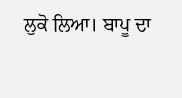ਲੁਕੋ ਲਿਆ। ਬਾਪੂ ਦਾ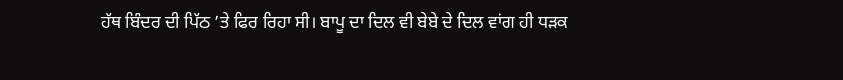ਹੱਥ ਬਿੰਦਰ ਦੀ ਪਿੱਠ ’ਤੇ ਫਿਰ ਰਿਹਾ ਸੀ। ਬਾਪੂ ਦਾ ਦਿਲ ਵੀ ਬੇਬੇ ਦੇ ਦਿਲ ਵਾਂਗ ਹੀ ਧੜਕ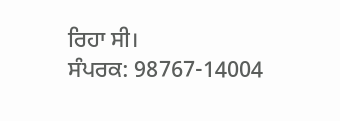ਰਿਹਾ ਸੀ।
ਸੰਪਰਕ: 98767-14004